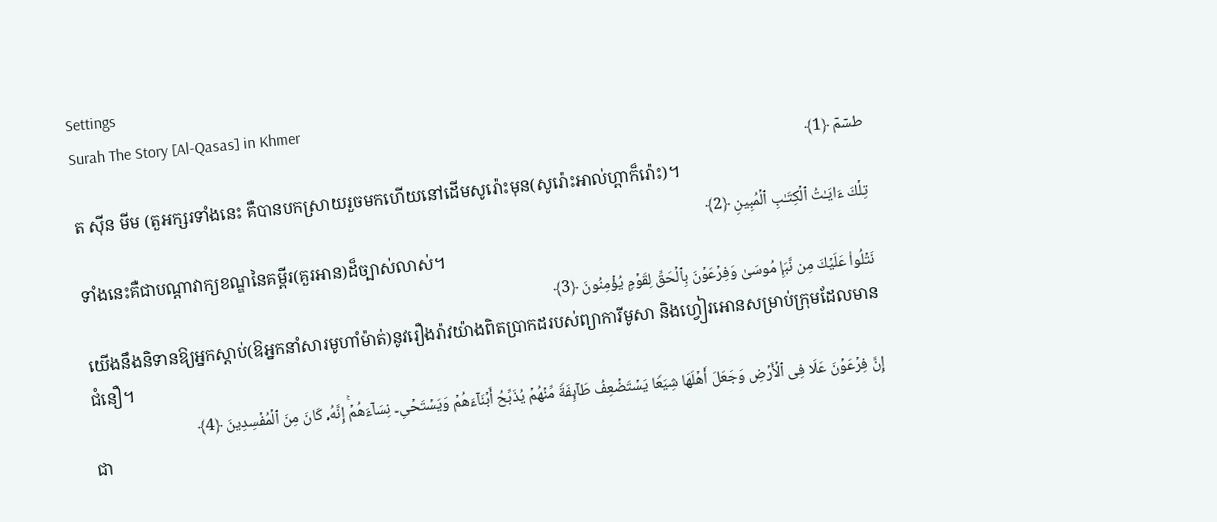Settings
Surah The Story [Al-Qasas] in Khmer
طسۤمۤ ﴿1﴾
ត ស៊ីន មីម (តួអក្សរទាំងនេះ គឺបានបកស្រាយរួចមកហើយនៅដើមសូរ៉ោះមុន(សូរ៉ោះអាល់ហ្ពាក៏រ៉ោះ)។
تِلۡكَ ءَایَـٰتُ ٱلۡكِتَـٰبِ ٱلۡمُبِینِ ﴿2﴾
ទាំងនេះគឺជាបណ្តាវាក្យខណ្ឌនៃគម្ពីរ(គួរអាន)ដ៏ច្បាស់លាស់។
نَتۡلُوا۟ عَلَیۡكَ مِن نَّبَإِ مُوسَىٰ وَفِرۡعَوۡنَ بِٱلۡحَقِّ لِقَوۡمࣲ یُؤۡمِنُونَ ﴿3﴾
យើងនឹងនិទានឱ្យអ្នកស្តាប់(ឱអ្នកនាំសារមូហាំម៉ាត់)នូវរឿងរ៉ាវយ៉ាងពិតប្រាកដរបស់ព្យាការីមូសា និងហ្វៀរអោនសម្រាប់ក្រុមដែលមានជំនឿ។
إِنَّ فِرۡعَوۡنَ عَلَا فِی ٱلۡأَرۡضِ وَجَعَلَ أَهۡلَهَا شِیَعࣰا یَسۡتَضۡعِفُ طَاۤىِٕفَةࣰ مِّنۡهُمۡ یُذَبِّحُ أَبۡنَاۤءَهُمۡ وَیَسۡتَحۡیِۦ نِسَاۤءَهُمۡۚ إِنَّهُۥ كَانَ مِنَ ٱلۡمُفۡسِدِینَ ﴿4﴾
ជា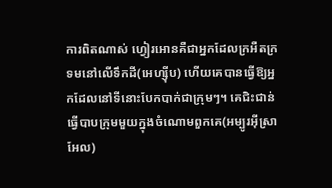ការពិតណាស់ ហ្វៀរអោនគឺជាអ្នកដែលក្រអឺតក្រទមនៅលើទឹកដី(អេហ្ស៊ីប) ហើយគេបានធ្វើឱ្យអ្នកដែលនៅទីនោះបែកបាក់ជាក្រុមៗ។ គេជិះជាន់ធ្វើបាបក្រុមមួយក្នុងចំណោមពួកគេ(អម្បូរអ៊ីស្រាអែល)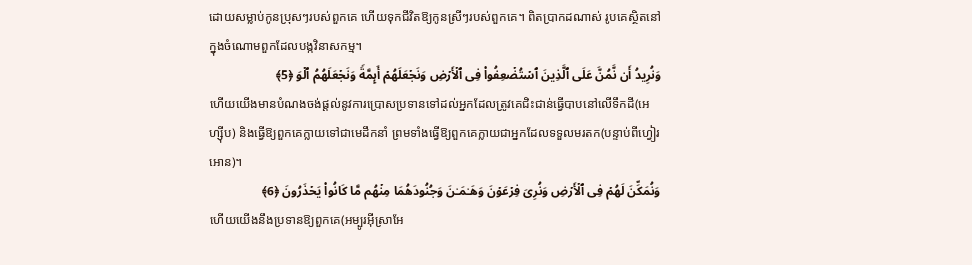ដោយសម្លាប់កូនប្រុសៗរបស់ពួកគេ ហើយទុកជីវិតឱ្យកូនស្រីៗរបស់ពួកគេ។ ពិតប្រាកដណាស់ រូបគេស្ថិតនៅក្នុងចំណោមពួកដែលបង្កវិនាសកម្ម។
وَنُرِیدُ أَن نَّمُنَّ عَلَى ٱلَّذِینَ ٱسۡتُضۡعِفُوا۟ فِی ٱلۡأَرۡضِ وَنَجۡعَلَهُمۡ أَىِٕمَّةࣰ وَنَجۡعَلَهُمُ ٱلۡوَ ﴿5﴾
ហើយយើងមានបំណងចង់ផ្តល់នូវការប្រោសប្រទានទៅដល់អ្នកដែលត្រូវគេជិះជាន់ធ្វើបាបនៅលើទឹកដី(អេហ្ស៊ីប) និងធ្វើឱ្យពួកគេក្លាយទៅជាមេដឹកនាំ ព្រមទាំងធ្វើឱ្យពួកគេក្លាយជាអ្នកដែលទទួលមរតក(បន្ទាប់ពីហ្វៀរអោន)។
وَنُمَكِّنَ لَهُمۡ فِی ٱلۡأَرۡضِ وَنُرِیَ فِرۡعَوۡنَ وَهَـٰمَـٰنَ وَجُنُودَهُمَا مِنۡهُم مَّا كَانُوا۟ یَحۡذَرُونَ ﴿6﴾
ហើយយើងនឹងប្រទានឱ្យពួកគេ(អម្បូរអ៊ីស្រាអែ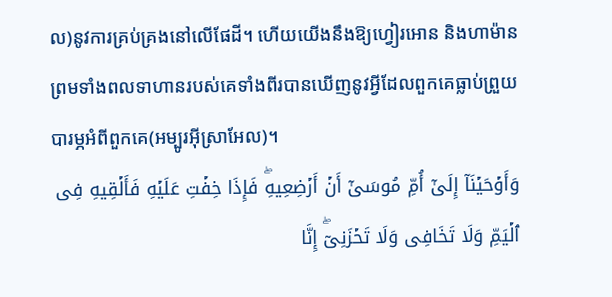ល)នូវការគ្រប់គ្រងនៅលើផែដី។ ហើយយើងនឹងឱ្យហ្វៀរអោន និងហាម៉ាន ព្រមទាំងពលទាហានរបស់គេទាំងពីរបានឃើញនូវអ្វីដែលពួកគេធ្លាប់ព្រួយបារម្ភអំពីពួកគេ(អម្បូរអ៊ីស្រាអែល)។
وَأَوۡحَیۡنَاۤ إِلَىٰۤ أُمِّ مُوسَىٰۤ أَنۡ أَرۡضِعِیهِۖ فَإِذَا خِفۡتِ عَلَیۡهِ فَأَلۡقِیهِ فِی ٱلۡیَمِّ وَلَا تَخَافِی وَلَا تَحۡزَنِیۤۖ إِنَّا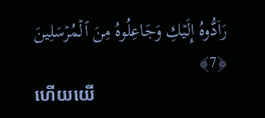رَاۤدُّوهُ إِلَیۡكِ وَجَاعِلُوهُ مِنَ ٱلۡمُرۡسَلِینَ ﴿7﴾
ហើយយើ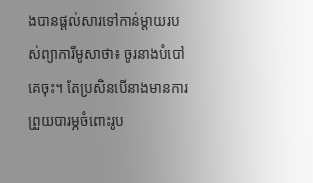ងបានផ្តល់សារទៅកាន់ម្តាយរបស់ព្យាការីមូសាថា៖ ចូរនាងបំបៅគេចុះ។ តែប្រសិនបើនាងមានការព្រួយបារម្ភចំពោះរូប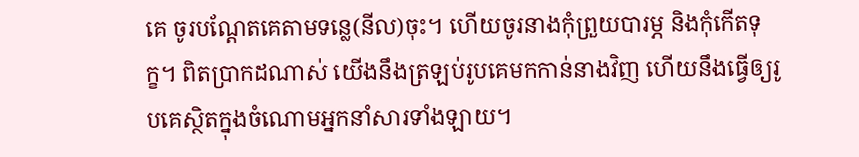គេ ចូរបណ្តែតគេតាមទន្លេ(នីល)ចុះ។ ហើយចូរនាងកុំព្រួយបារម្ភ និងកុំកើតទុក្ខ។ ពិតប្រាកដណាស់ យើងនឹងត្រឡប់រូបគេមកកាន់នាងវិញ ហើយនឹងធ្វើឲ្យរូបគេស្ថិតក្នុងចំណោមអ្នកនាំសារទាំងឡាយ។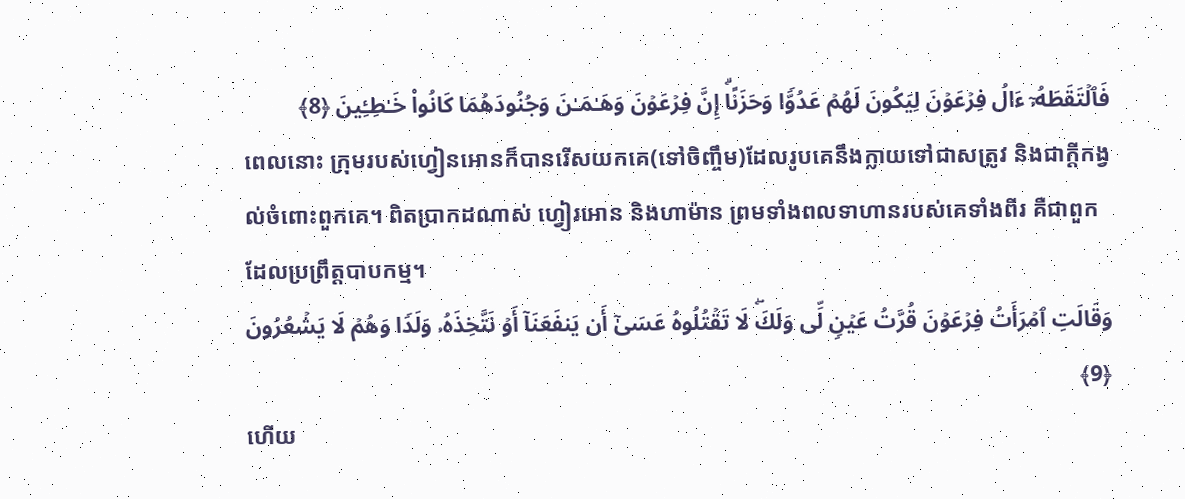فَٱلۡتَقَطَهُۥۤ ءَالُ فِرۡعَوۡنَ لِیَكُونَ لَهُمۡ عَدُوࣰّا وَحَزَنًاۗ إِنَّ فِرۡعَوۡنَ وَهَـٰمَـٰنَ وَجُنُودَهُمَا كَانُوا۟ خَـٰطِـِٔینَ ﴿8﴾
ពេលនោះ ក្រុមរបស់ហ្វៀនអោនក៏បានរើសយកគេ(ទៅចិញ្ចឹម)ដែលរូបគេនឹងក្លាយទៅជាសត្រូវ និងជាក្តីកង្វល់ចំពោះពួកគេ។ ពិតប្រាកដណាស់ ហ្វៀរអោន និងហាម៉ាន ព្រមទាំងពលទាហានរបស់គេទាំងពីរ គឺជាពួកដែលប្រព្រឹត្តបាបកម្ម។
وَقَالَتِ ٱمۡرَأَتُ فِرۡعَوۡنَ قُرَّتُ عَیۡنࣲ لِّی وَلَكَۖ لَا تَقۡتُلُوهُ عَسَىٰۤ أَن یَنفَعَنَاۤ أَوۡ نَتَّخِذَهُۥ وَلَدࣰا وَهُمۡ لَا یَشۡعُرُونَ ﴿9﴾
ហើយ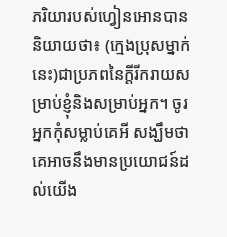ភរិយារបស់ហ្វៀនអោនបាននិយាយថា៖ (ក្មេងប្រុសម្នាក់នេះ)ជាប្រភពនៃក្តីរីករាយសម្រាប់ខ្ញុំនិងសម្រាប់អ្នក។ ចូរអ្នកកុំសម្លាប់គេអី សង្ឃឹមថាគេអាចនឹងមានប្រយោជន៍ដល់យើង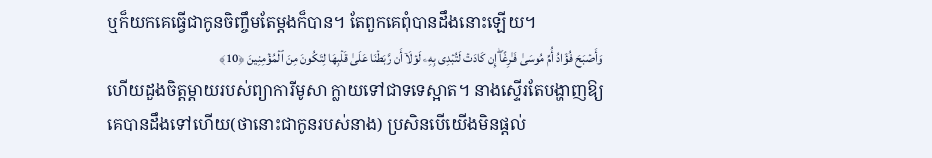ឬក៏យកគេធ្វើជាកូនចិញ្ចឹមតែម្តងក៏បាន។ តែពួកគេពុំបានដឹងនោះឡើយ។
وَأَصۡبَحَ فُؤَادُ أُمِّ مُوسَىٰ فَـٰرِغًاۖ إِن كَادَتۡ لَتُبۡدِی بِهِۦ لَوۡلَاۤ أَن رَّبَطۡنَا عَلَىٰ قَلۡبِهَا لِتَكُونَ مِنَ ٱلۡمُؤۡمِنِینَ ﴿10﴾
ហើយដួងចិត្តម្តាយរបស់ព្យាការីមូសា ក្លាយទៅជាទទេស្អាត។ នាងស្ទើរតែបង្ហាញឱ្យគេបានដឹងទៅហើយ(ថានោះជាកូនរបស់នាង) ប្រសិនបើយើងមិនផ្តល់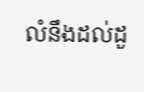លំនឹងដល់ដួ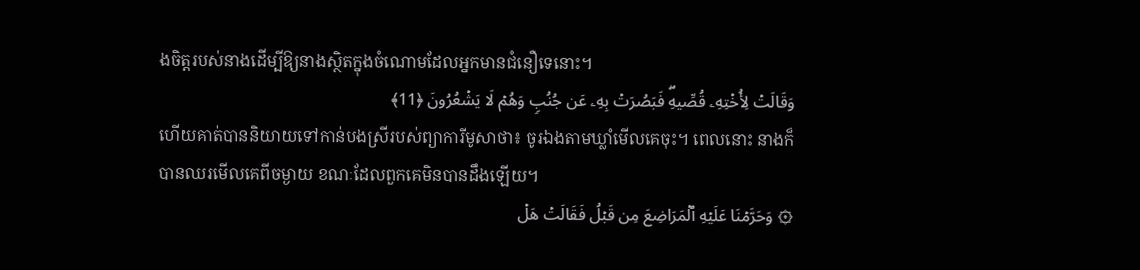ងចិត្តរបស់នាងដើម្បីឱ្យនាងស្ថិតក្នុងចំណោមដែលអ្នកមានជំនឿទេនោះ។
وَقَالَتۡ لِأُخۡتِهِۦ قُصِّیهِۖ فَبَصُرَتۡ بِهِۦ عَن جُنُبࣲ وَهُمۡ لَا یَشۡعُرُونَ ﴿11﴾
ហើយគាត់បាននិយាយទៅកាន់បងស្រីរបស់ព្យាការីមូសាថា៖ ចូរឯងតាមឃ្លាំមើលគេចុះ។ ពេលនោះ នាងក៏បានឈរមើលគេពីចម្ងាយ ខណៈដែលពួកគេមិនបានដឹងឡើយ។
۞ وَحَرَّمۡنَا عَلَیۡهِ ٱلۡمَرَاضِعَ مِن قَبۡلُ فَقَالَتۡ هَلۡ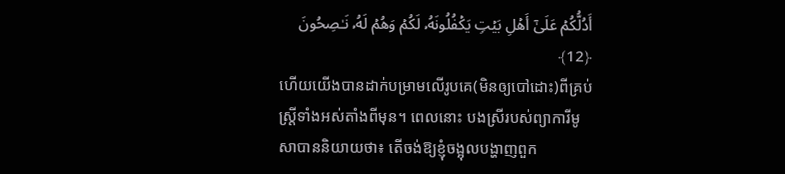أَدُلُّكُمۡ عَلَىٰۤ أَهۡلِ بَیۡتࣲ یَكۡفُلُونَهُۥ لَكُمۡ وَهُمۡ لَهُۥ نَـٰصِحُونَ ﴿12﴾
ហើយយើងបានដាក់បម្រាមលើរូបគេ(មិនឲ្យបៅដោះ)ពីគ្រប់ស្ត្រីទាំងអស់តាំងពីមុន។ ពេលនោះ បងស្រីរបស់ព្យាការីមូសាបាននិយាយថា៖ តើចង់ឱ្យខ្ញុំចង្អុលបង្ហាញពួក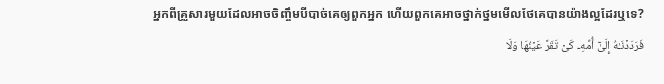អ្នកពីគ្រួសារមួយដែលអាចចិញ្ចឹមបីបាច់គេឲ្យពួកអ្នក ហើយពួកគេអាចថ្នាក់ថ្នមមើលថែគេបានយ៉ាងល្អដែរឬទេ?
فَرَدَدۡنَـٰهُ إِلَىٰۤ أُمِّهِۦ كَیۡ تَقَرَّ عَیۡنُهَا وَلَا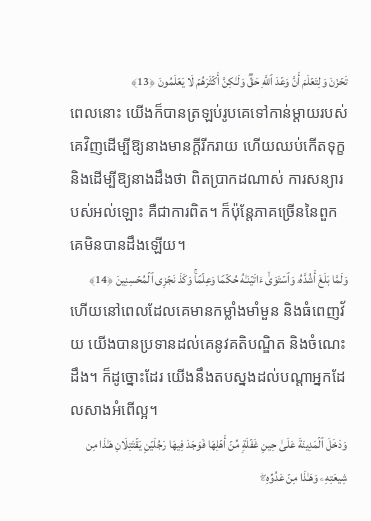تَحۡزَنَ وَلِتَعۡلَمَ أَنَّ وَعۡدَ ٱللَّهِ حَقࣱّ وَلَـٰكِنَّ أَكۡثَرَهُمۡ لَا یَعۡلَمُونَ ﴿13﴾
ពេលនោះ យើងក៏បានត្រឡប់រូបគេទៅកាន់ម្តាយរបស់គេវិញដើម្បីឱ្យនាងមានក្តីរីករាយ ហើយឈប់កើតទុក្ខ និងដើម្បីឱ្យនាងដឹងថា ពិតប្រាកដណាស់ ការសន្យារបស់អល់ឡោះ គឺជាការពិត។ ក៏ប៉ុន្តែភាគច្រើននៃពួកគេមិនបានដឹងឡើយ។
وَلَمَّا بَلَغَ أَشُدَّهُۥ وَٱسۡتَوَىٰۤ ءَاتَیۡنَـٰهُ حُكۡمࣰا وَعِلۡمࣰاۚ وَكَذَ نَجۡزِی ٱلۡمُحۡسِنِینَ ﴿14﴾
ហើយនៅពេលដែលគេមានកម្លាំងមាំមួន និងធំពេញវ័យ យើងបានប្រទានដល់គេនូវគតិបណ្ឌិត និងចំណេះដឹង។ ក៏ដូច្នោះដែរ យើងនឹងតបស្នងដល់បណ្តាអ្នកដែលសាងអំពើល្អ។
وَدَخَلَ ٱلۡمَدِینَةَ عَلَىٰ حِینِ غَفۡلَةࣲ مِّنۡ أَهۡلِهَا فَوَجَدَ فِیهَا رَجُلَیۡنِ یَقۡتَتِلَانِ هَـٰذَا مِن شِیعَتِهِۦ وَهَـٰذَا مِنۡ عَدُوِّهِۦۖ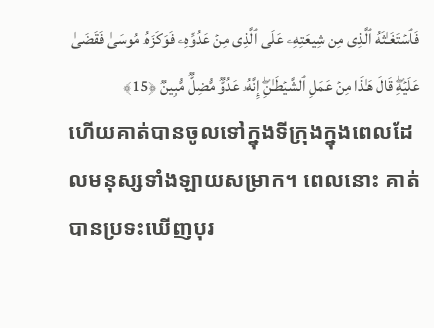فَٱسۡتَغَـٰثَهُ ٱلَّذِی مِن شِیعَتِهِۦ عَلَى ٱلَّذِی مِنۡ عَدُوِّهِۦ فَوَكَزَهُۥ مُوسَىٰ فَقَضَىٰ عَلَیۡهِۖ قَالَ هَـٰذَا مِنۡ عَمَلِ ٱلشَّیۡطَـٰنِۖ إِنَّهُۥ عَدُوࣱّ مُّضِلࣱّ مُّبِینࣱ ﴿15﴾
ហើយគាត់បានចូលទៅក្នុងទីក្រុងក្នុងពេលដែលមនុស្សទាំងឡាយសម្រាក។ ពេលនោះ គាត់បានប្រទះឃើញបុរ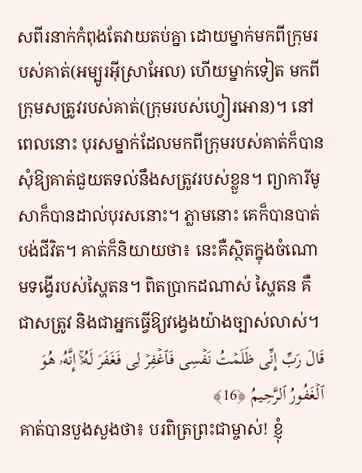សពីរនាក់កំពុងតែវាយតប់គ្នា ដោយម្នាក់មកពីក្រុមរបស់គាត់(អម្បូរអ៊ីស្រាអែល) ហើយម្នាក់ទៀត មកពីក្រុមសត្រូវរបស់គាត់(ក្រុមរបស់ហ្វៀរអោន)។ នៅពេលនោះ បុរសម្នាក់ដែលមកពីក្រុមរបស់គាត់ក៏បានសុំឱ្យគាត់ជួយតទល់នឹងសត្រូវរបស់ខ្លួន។ ព្យាការីមូសាក៏បានដាល់បុរសនោះ។ ភ្លាមនោះ គេក៏បានបាត់បង់ជីវិត។ គាត់ក៏និយាយថា៖ នេះគឺស្ថិតក្នុងចំណោមទង្វើរបស់ស្ហៃតន។ ពិតប្រាកដណាស់ ស្ហៃតន គឺជាសត្រូវ និងជាអ្នកធ្វើឱ្យវង្វេងយ៉ាងច្បាស់លាស់។
قَالَ رَبِّ إِنِّی ظَلَمۡتُ نَفۡسِی فَٱغۡفِرۡ لِی فَغَفَرَ لَهُۥۤۚ إِنَّهُۥ هُوَ ٱلۡغَفُورُ ٱلرَّحِیمُ ﴿16﴾
គាត់បានបួងសួងថា៖ បរពិត្រព្រះជាម្ចាស់! ខ្ញុំ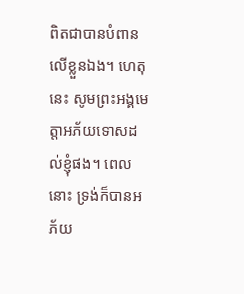ពិតជាបានបំពានលើខ្លួនឯង។ ហេតុនេះ សូមព្រះអង្គមេត្តាអភ័យទោសដល់ខ្ញុំផង។ ពេលនោះ ទ្រង់ក៏បានអភ័យ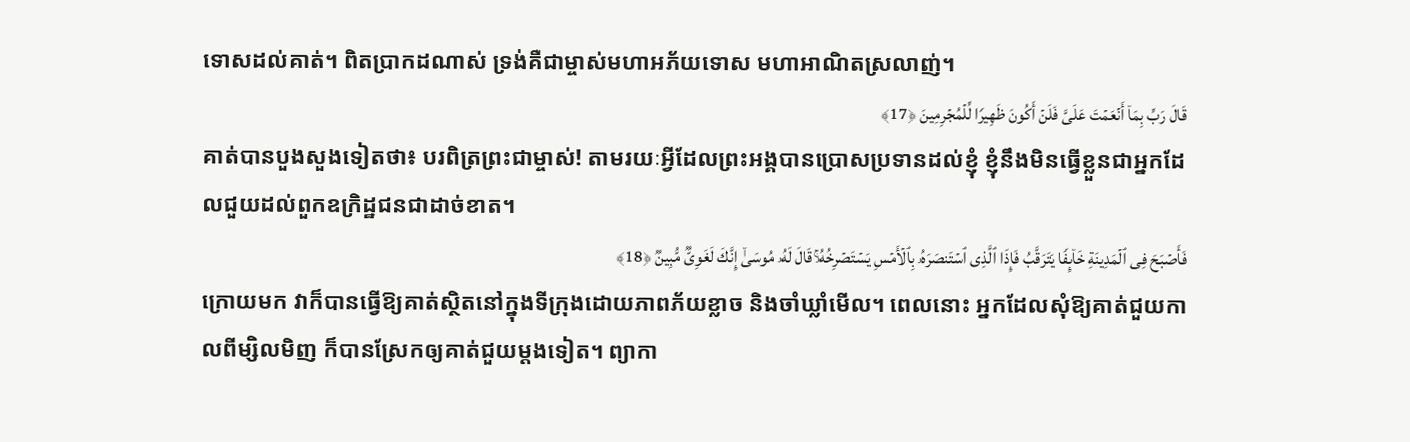ទោសដល់គាត់។ ពិតប្រាកដណាស់ ទ្រង់គឺជាម្ចាស់មហាអភ័យទោស មហាអាណិតស្រលាញ់។
قَالَ رَبِّ بِمَاۤ أَنۡعَمۡتَ عَلَیَّ فَلَنۡ أَكُونَ ظَهِیرࣰا لِّلۡمُجۡرِمِینَ ﴿17﴾
គាត់បានបួងសួងទៀតថា៖ បរពិត្រព្រះជាម្ចាស់! តាមរយៈអ្វីដែលព្រះអង្គបានប្រោសប្រទានដល់ខ្ញុំ ខ្ញុំនឹងមិនធ្វើខ្លួនជាអ្នកដែលជួយដល់ពួកឧក្រិដ្ឋជនជាដាច់ខាត។
فَأَصۡبَحَ فِی ٱلۡمَدِینَةِ خَاۤىِٕفࣰا یَتَرَقَّبُ فَإِذَا ٱلَّذِی ٱسۡتَنصَرَهُۥ بِٱلۡأَمۡسِ یَسۡتَصۡرِخُهُۥۚ قَالَ لَهُۥ مُوسَىٰۤ إِنَّكَ لَغَوِیࣱّ مُّبِینࣱ ﴿18﴾
ក្រោយមក វាក៏បានធ្វើឱ្យគាត់ស្ថិតនៅក្នុងទីក្រុងដោយភាពភ័យខ្លាច និងចាំឃ្លាំមើល។ ពេលនោះ អ្នកដែលសុំឱ្យគាត់ជួយកាលពីម្សិលមិញ ក៏បានស្រែកឲ្យគាត់ជួយម្តងទៀត។ ព្យាកា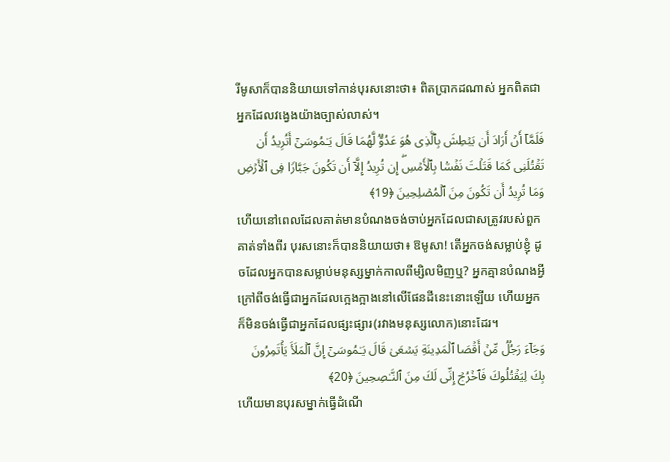រីមូសាក៏បាននិយាយទៅកាន់បុរសនោះថា៖ ពិតប្រាកដណាស់ អ្នកពិតជាអ្នកដែលវង្វេងយ៉ាងច្បាស់លាស់។
فَلَمَّاۤ أَنۡ أَرَادَ أَن یَبۡطِشَ بِٱلَّذِی هُوَ عَدُوࣱّ لَّهُمَا قَالَ یَـٰمُوسَىٰۤ أَتُرِیدُ أَن تَقۡتُلَنِی كَمَا قَتَلۡتَ نَفۡسَۢا بِٱلۡأَمۡسِۖ إِن تُرِیدُ إِلَّاۤ أَن تَكُونَ جَبَّارࣰا فِی ٱلۡأَرۡضِ وَمَا تُرِیدُ أَن تَكُونَ مِنَ ٱلۡمُصۡلِحِینَ ﴿19﴾
ហើយនៅពេលដែលគាត់មានបំណងចង់ចាប់អ្នកដែលជាសត្រូវរបស់ពួកគាត់ទាំងពីរ បុរសនោះក៏បាននិយាយថា៖ ឱមូសា! តើអ្នកចង់សម្លាប់ខ្ញុំ ដូចដែលអ្នកបានសម្លាប់មនុស្សម្នាក់កាលពីម្សិលមិញឬ? អ្នកគ្មានបំណងអ្វីក្រៅពីចង់ធ្វើជាអ្នកដែលក្អេងក្អាងនៅលើផែនដីនេះនោះឡើយ ហើយអ្នកក៏មិនចង់ធ្វើជាអ្នកដែលផ្សះផ្សារ(រវាងមនុស្សលោក)នោះដែរ។
وَجَاۤءَ رَجُلࣱ مِّنۡ أَقۡصَا ٱلۡمَدِینَةِ یَسۡعَىٰ قَالَ یَـٰمُوسَىٰۤ إِنَّ ٱلۡمَلَأَ یَأۡتَمِرُونَ بِكَ لِیَقۡتُلُوكَ فَٱخۡرُجۡ إِنِّی لَكَ مِنَ ٱلنَّـٰصِحِینَ ﴿20﴾
ហើយមានបុរសម្នាក់ធ្វើដំណើ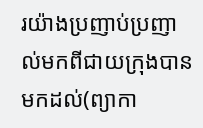រយ៉ាងប្រញាប់ប្រញាល់មកពីជាយក្រុងបានមកដល់(ព្យាកា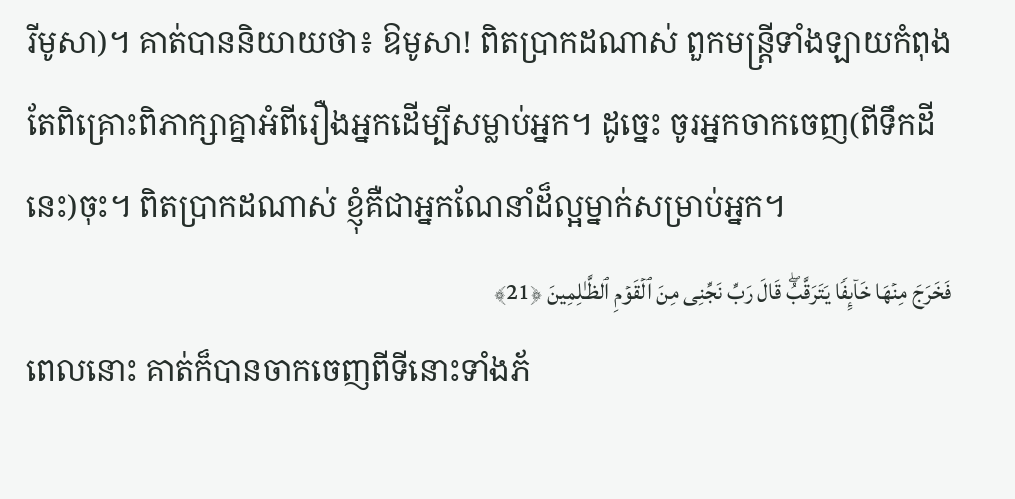រីមូសា)។ គាត់បាននិយាយថា៖ ឱមូសា! ពិតប្រាកដណាស់ ពួកមន្ត្រីទាំងឡាយកំពុងតែពិគ្រោះពិភាក្សាគ្នាអំពីរឿងអ្នកដើម្បីសម្លាប់អ្នក។ ដូច្នេះ ចូរអ្នកចាកចេញ(ពីទឹកដីនេះ)ចុះ។ ពិតប្រាកដណាស់ ខ្ញុំគឺជាអ្នកណែនាំដ៏ល្អម្នាក់សម្រាប់អ្នក។
فَخَرَجَ مِنۡهَا خَاۤىِٕفࣰا یَتَرَقَّبُۖ قَالَ رَبِّ نَجِّنِی مِنَ ٱلۡقَوۡمِ ٱلظَّـٰلِمِینَ ﴿21﴾
ពេលនោះ គាត់ក៏បានចាកចេញពីទីនោះទាំងភ័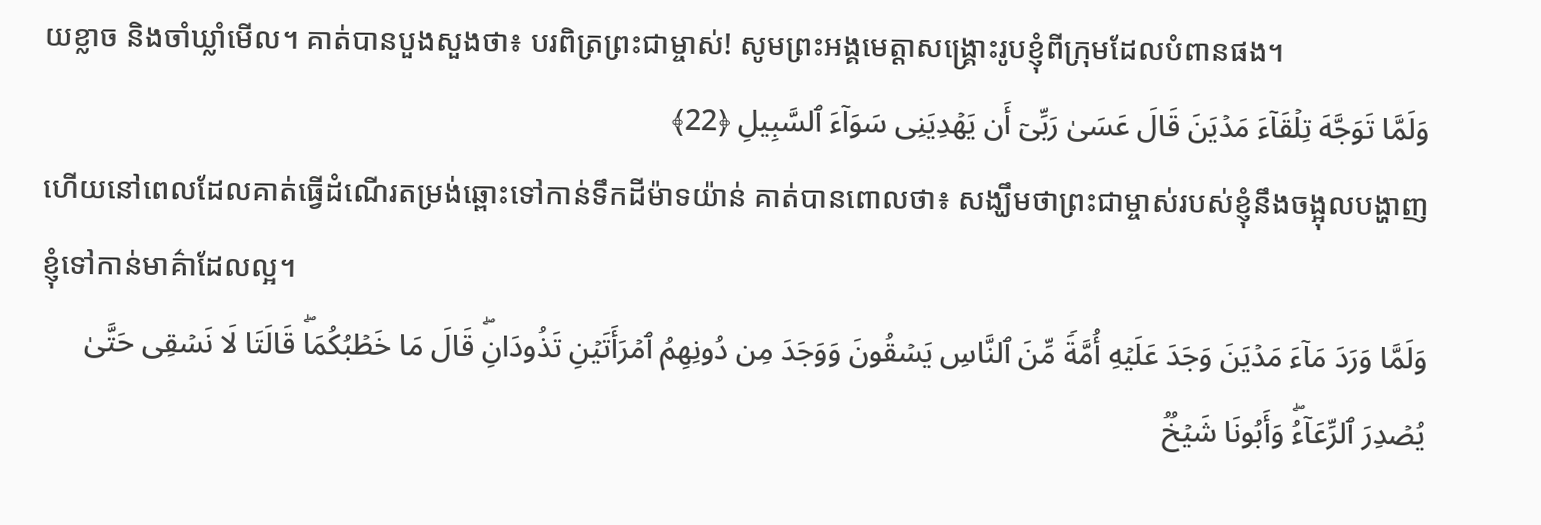យខ្លាច និងចាំឃ្លាំមើល។ គាត់បានបួងសួងថា៖ បរពិត្រព្រះជាម្ចាស់! សូមព្រះអង្គមេត្តាសង្គ្រោះរូបខ្ញុំពីក្រុមដែលបំពានផង។
وَلَمَّا تَوَجَّهَ تِلۡقَاۤءَ مَدۡیَنَ قَالَ عَسَىٰ رَبِّیۤ أَن یَهۡدِیَنِی سَوَاۤءَ ٱلسَّبِیلِ ﴿22﴾
ហើយនៅពេលដែលគាត់ធ្វើដំណើរតម្រង់ឆ្ពោះទៅកាន់ទឹកដីម៉ាទយ៉ាន់ គាត់បានពោលថា៖ សង្ឃឹមថាព្រះជាម្ចាស់របស់ខ្ញុំនឹងចង្អុលបង្ហាញខ្ញុំទៅកាន់មាគ៌ាដែលល្អ។
وَلَمَّا وَرَدَ مَاۤءَ مَدۡیَنَ وَجَدَ عَلَیۡهِ أُمَّةࣰ مِّنَ ٱلنَّاسِ یَسۡقُونَ وَوَجَدَ مِن دُونِهِمُ ٱمۡرَأَتَیۡنِ تَذُودَانِۖ قَالَ مَا خَطۡبُكُمَاۖ قَالَتَا لَا نَسۡقِی حَتَّىٰ یُصۡدِرَ ٱلرِّعَاۤءُۖ وَأَبُونَا شَیۡخࣱ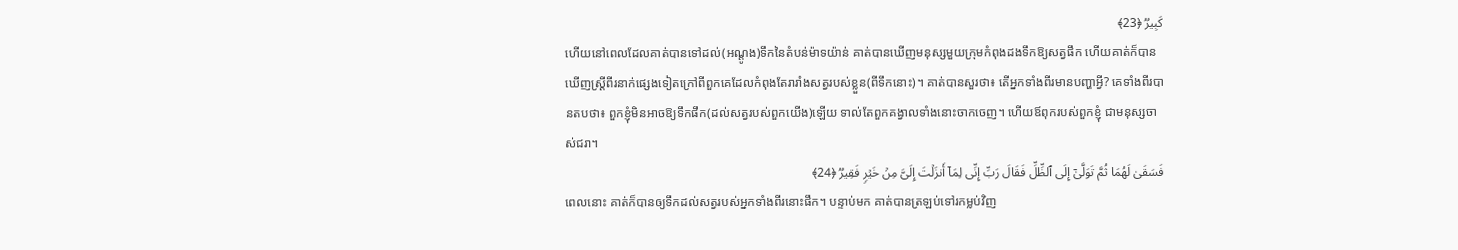كَبِیرࣱ ﴿23﴾
ហើយនៅពេលដែលគាត់បានទៅដល់(អណ្តូង)ទឹកនៃតំបន់ម៉ាទយ៉ាន់ គាត់បានឃើញមនុស្សមួយក្រុមកំពុងដងទឹកឱ្យសត្វផឹក ហើយគាត់ក៏បានឃើញស្ត្រីពីរនាក់ផ្សេងទៀតក្រៅពីពួកគេដែលកំពុងតែរារាំងសត្វរបស់ខ្លួន(ពីទឹកនោះ)។ គាត់បានសួរថា៖ តើអ្នកទាំងពីរមានបញ្ហាអ្វី? គេទាំងពីរបានតបថា៖ ពួកខ្ញុំមិនអាចឱ្យទឹកផឹក(ដល់សត្វរបស់ពួកយើង)ឡើយ ទាល់តែពួកគង្វាលទាំងនោះចាកចេញ។ ហើយឪពុករបស់ពួកខ្ញុំ ជាមនុស្សចាស់ជរា។
فَسَقَىٰ لَهُمَا ثُمَّ تَوَلَّىٰۤ إِلَى ٱلظِّلِّ فَقَالَ رَبِّ إِنِّی لِمَاۤ أَنزَلۡتَ إِلَیَّ مِنۡ خَیۡرࣲ فَقِیرࣱ ﴿24﴾
ពេលនោះ គាត់ក៏បានឲ្យទឹកដល់សត្វរបស់អ្នកទាំងពីរនោះផឹក។ បន្ទាប់មក គាត់បានត្រឡប់ទៅរកម្លប់វិញ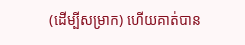(ដើម្បីសម្រាក) ហើយគាត់បាន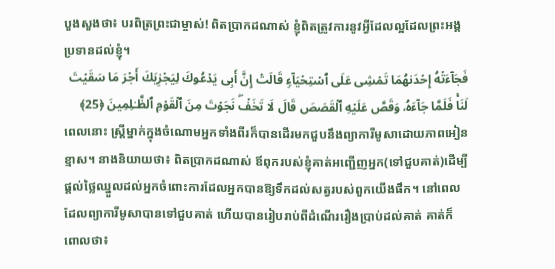បួងសួងថា៖ បរពិត្រព្រះជាម្ចាស់! ពិតប្រាកដណាស់ ខ្ញុំពិតត្រូវការនូវអ្វីដែលល្អដែលព្រះអង្គប្រទានដល់ខ្ញុំ។
فَجَاۤءَتۡهُ إِحۡدَىٰهُمَا تَمۡشِی عَلَى ٱسۡتِحۡیَاۤءࣲ قَالَتۡ إِنَّ أَبِی یَدۡعُوكَ لِیَجۡزِیَكَ أَجۡرَ مَا سَقَیۡتَ لَنَاۚ فَلَمَّا جَاۤءَهُۥ وَقَصَّ عَلَیۡهِ ٱلۡقَصَصَ قَالَ لَا تَخَفۡۖ نَجَوۡتَ مِنَ ٱلۡقَوۡمِ ٱلظَّـٰلِمِینَ ﴿25﴾
ពេលនោះ ស្រ្តីម្នាក់ក្នុងចំណោមអ្នកទាំងពីរក៏បានដើរមកជួបនឹងព្យាការីមូសាដោយភាពអៀនខ្មាស។ នាងនិយាយថា៖ ពិតប្រាកដណាស់ ឪពុករបស់ខ្ញុំគាត់អញ្ជើញអ្នក(ទៅជួបគាត់)ដើម្បីផ្តល់ថ្លៃឈ្នួលដល់អ្នកចំពោះការដែលអ្នកបានឱ្យទឹកដល់សត្វរបស់ពួកយើងផឹក។ នៅពេលដែលព្យាការីមូសាបានទៅជួបគាត់ ហើយបានរៀបរាប់ពីដំណើររឿងប្រាប់ដល់គាត់ គាត់ក៏ពោលថា៖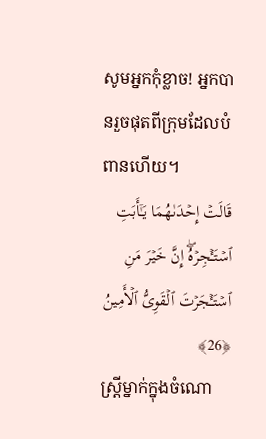សូមអ្នកកុំខ្លាច! អ្នកបានរួចផុតពីក្រុមដែលបំពានហើយ។
قَالَتۡ إِحۡدَىٰهُمَا یَـٰۤأَبَتِ ٱسۡتَـٔۡجِرۡهُۖ إِنَّ خَیۡرَ مَنِ ٱسۡتَـٔۡجَرۡتَ ٱلۡقَوِیُّ ٱلۡأَمِینُ ﴿26﴾
ស្ត្រីម្នាក់ក្នុងចំណោ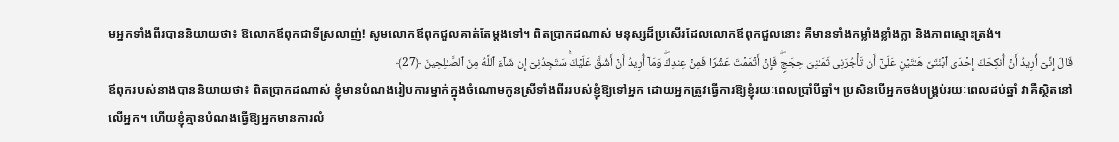មអ្នកទាំងពីរបាននិយាយថា៖ ឱលោកឪពុកជាទីស្រលាញ់! សូមលោកឪពុកជួលគាត់តែម្តងទៅ។ ពិតប្រាកដណាស់ មនុស្សដ៏ប្រសើរដែលលោកឪពុកជួលនោះ គឺមានទាំងកម្លាំងខ្លាំងក្លា និងភាពស្មោះត្រង់។
قَالَ إِنِّیۤ أُرِیدُ أَنۡ أُنكِحَكَ إِحۡدَى ٱبۡنَتَیَّ هَـٰتَیۡنِ عَلَىٰۤ أَن تَأۡجُرَنِی ثَمَـٰنِیَ حِجَجࣲۖ فَإِنۡ أَتۡمَمۡتَ عَشۡرࣰا فَمِنۡ عِندِكَۖ وَمَاۤ أُرِیدُ أَنۡ أَشُقَّ عَلَیۡكَۚ سَتَجِدُنِیۤ إِن شَاۤءَ ٱللَّهُ مِنَ ٱلصَّـٰلِحِینَ ﴿27﴾
ឪពុករបស់នាងបាននិយាយថា៖ ពិតប្រាកដណាស់ ខ្ញុំមានបំណងរៀបការម្នាក់ក្នុងចំណោមកូនស្រីទាំងពីររបស់ខ្ញុំឱ្យទៅអ្នក ដោយអ្នកត្រូវធ្វើការឱ្យខ្ញុំរយៈពេលប្រាំបីឆ្នាំ។ ប្រសិនបើអ្នកចង់បង្គ្រប់រយៈពេលដប់ឆ្នាំ វាគឺស្ថិតនៅលើអ្នក។ ហើយខ្ញុំគ្មានបំណងធ្វើឱ្យអ្នកមានការលំ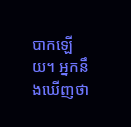បាកឡើយ។ អ្នកនឹងឃើញថា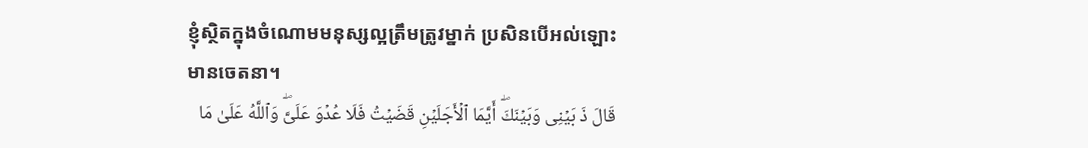ខ្ញុំស្ថិតក្នុងចំណោមមនុស្សល្អត្រឹមត្រូវម្នាក់ ប្រសិនបើអល់ឡោះមានចេតនា។
قَالَ ذَ بَیۡنِی وَبَیۡنَكَۖ أَیَّمَا ٱلۡأَجَلَیۡنِ قَضَیۡتُ فَلَا عُدۡوَ عَلَیَّۖ وَٱللَّهُ عَلَىٰ مَا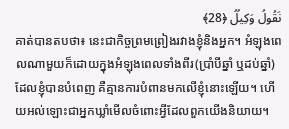نَقُولُ وَكِیلࣱ ﴿28﴾
គាត់បានតបថា៖ នេះជាកិច្ចព្រមព្រៀងរវាងខ្ញុំនិងអ្នក។ អំឡុងពេលណាមួយក៏ដោយក្នុងអំឡុងពេលទាំងពីរ(ប្រាំបីឆ្នាំ ឬដប់ឆ្នាំ)ដែលខ្ញុំបានបំពេញ គឺគ្មានការបំពានមកលើខ្ញុំនោះឡើយ។ ហើយអល់ឡោះជាអ្នកឃ្លាំមើលចំពោះអ្វីដែលពួកយើងនិយាយ។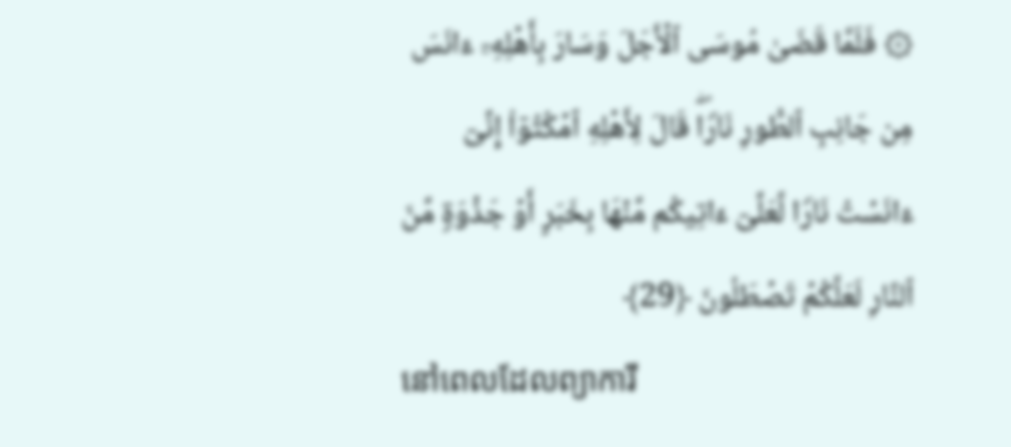۞ فَلَمَّا قَضَىٰ مُوسَى ٱلۡأَجَلَ وَسَارَ بِأَهۡلِهِۦۤ ءَانَسَ مِن جَانِبِ ٱلطُّورِ نَارࣰاۖ قَالَ لِأَهۡلِهِ ٱمۡكُثُوۤا۟ إِنِّیۤ ءَانَسۡتُ نَارࣰا لَّعَلِّیۤ ءَاتِیكُم مِّنۡهَا بِخَبَرٍ أَوۡ جَذۡوَةࣲ مِّنَ ٱلنَّارِ لَعَلَّكُمۡ تَصۡطَلُونَ ﴿29﴾
នៅពេលដែលព្យាការី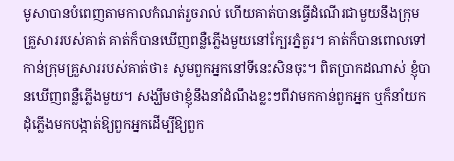មូសាបានបំពេញតាមកាលកំណត់រួចរាល់ ហើយគាត់បានធ្វើដំណើរជាមួយនឹងក្រុមគ្រួសាររបស់គាត់ គាត់ក៏បានឃើញពន្លឺភ្លើងមួយនៅក្បែរភ្នំតួរ។ គាត់ក៏បានពោលទៅកាន់ក្រុមគ្រួសាររបស់គាត់ថា៖ សូមពួកអ្នកនៅទីនេះសិនចុះ។ ពិតប្រាកដណាស់ ខ្ញុំបានឃើញពន្លឺភ្លើងមួយ។ សង្ឃឹមថាខ្ញុំនឹងនាំដំណឹងខ្លះៗពីវាមកកាន់ពួកអ្នក ឬក៏នាំយកដុំភ្លើងមកបង្កាត់ឱ្យពួកអ្នកដើម្បីឱ្យពួក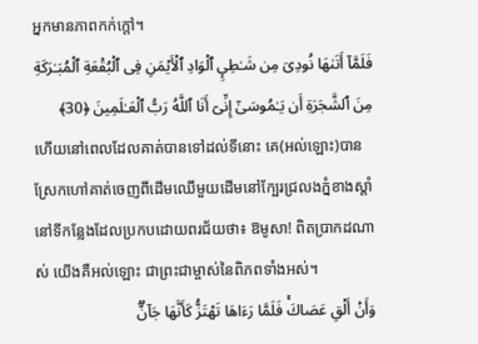អ្នកមានភាពកក់ក្តៅ។
فَلَمَّاۤ أَتَىٰهَا نُودِیَ مِن شَـٰطِىِٕ ٱلۡوَادِ ٱلۡأَیۡمَنِ فِی ٱلۡبُقۡعَةِ ٱلۡمُبَـٰرَكَةِ مِنَ ٱلشَّجَرَةِ أَن یَـٰمُوسَىٰۤ إِنِّیۤ أَنَا ٱللَّهُ رَبُّ ٱلۡعَـٰلَمِینَ ﴿30﴾
ហើយនៅពេលដែលគាត់បានទៅដល់ទីនោះ គេ(អល់ឡោះ)បានស្រែកហៅគាត់ចេញពីដើមឈើមួយដើមនៅក្បែរជ្រលងភ្នំខាងស្តាំនៅទីកន្លែងដែលប្រកបដោយពរជ័យថា៖ ឱមូសា! ពិតប្រាកដណាស់ យើងគឺអល់ឡោះ ជាព្រះជាម្ចាស់នៃពិភពទាំងអស់។
وَأَنۡ أَلۡقِ عَصَاكَۚ فَلَمَّا رَءَاهَا تَهۡتَزُّ كَأَنَّهَا جَاۤنࣱّ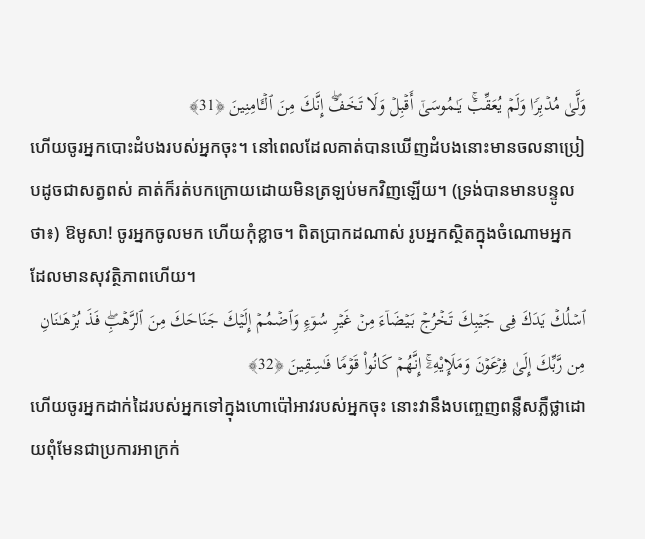وَلَّىٰ مُدۡبِرࣰا وَلَمۡ یُعَقِّبۡۚ یَـٰمُوسَىٰۤ أَقۡبِلۡ وَلَا تَخَفۡۖ إِنَّكَ مِنَ ٱلۡـَٔامِنِینَ ﴿31﴾
ហើយចូរអ្នកបោះដំបងរបស់អ្នកចុះ។ នៅពេលដែលគាត់បានឃើញដំបងនោះមានចលនាប្រៀបដូចជាសត្វពស់ គាត់ក៏រត់បកក្រោយដោយមិនត្រឡប់មកវិញឡើយ។ (ទ្រង់បានមានបន្ទូលថា៖) ឱមូសា! ចូរអ្នកចូលមក ហើយកុំខ្លាច។ ពិតប្រាកដណាស់ រូបអ្នកស្ថិតក្នុងចំណោមអ្នកដែលមានសុវត្ថិភាពហើយ។
ٱسۡلُكۡ یَدَكَ فِی جَیۡبِكَ تَخۡرُجۡ بَیۡضَاۤءَ مِنۡ غَیۡرِ سُوۤءࣲ وَٱضۡمُمۡ إِلَیۡكَ جَنَاحَكَ مِنَ ٱلرَّهۡبِۖ فَذَ بُرۡهَـٰنَانِ مِن رَّبِّكَ إِلَىٰ فِرۡعَوۡنَ وَمَلَإِی۟هِۦۤۚ إِنَّهُمۡ كَانُوا۟ قَوۡمࣰا فَـٰسِقِینَ ﴿32﴾
ហើយចូរអ្នកដាក់ដៃរបស់អ្នកទៅក្នុងហោប៉ៅអាវរបស់អ្នកចុះ នោះវានឹងបញ្ចេញពន្លឺសភ្លឺថ្លាដោយពុំមែនជាប្រការអាក្រក់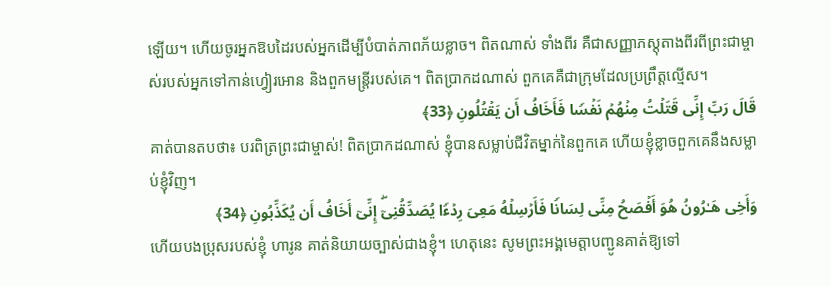ឡើយ។ ហើយចូរអ្នកឱបដៃរបស់អ្នកដើម្បីបំបាត់ភាពភ័យខ្លាច។ ពិតណាស់ ទាំងពីរ គឺជាសញ្ញាភស្តុតាងពីរពីព្រះជាម្ចាស់របស់អ្នកទៅកាន់ហ្វៀរអោន និងពួកមន្ត្រីរបស់គេ។ ពិតប្រាកដណាស់ ពួកគេគឺជាក្រុមដែលប្រព្រឹត្តល្មើស។
قَالَ رَبِّ إِنِّی قَتَلۡتُ مِنۡهُمۡ نَفۡسࣰا فَأَخَافُ أَن یَقۡتُلُونِ ﴿33﴾
គាត់បានតបថា៖ បរពិត្រព្រះជាម្ចាស់! ពិតប្រាកដណាស់ ខ្ញុំបានសម្លាប់ជីវិតម្នាក់នៃពួកគេ ហើយខ្ញុំខ្លាចពួកគេនឹងសម្លាប់ខ្ញុំវិញ។
وَأَخِی هَـٰرُونُ هُوَ أَفۡصَحُ مِنِّی لِسَانࣰا فَأَرۡسِلۡهُ مَعِیَ رِدۡءࣰا یُصَدِّقُنِیۤۖ إِنِّیۤ أَخَافُ أَن یُكَذِّبُونِ ﴿34﴾
ហើយបងប្រុសរបស់ខ្ញុំ ហារូន គាត់និយាយច្បាស់ជាងខ្ញុំ។ ហេតុនេះ សូមព្រះអង្គមេត្តាបញ្ជូនគាត់ឱ្យទៅ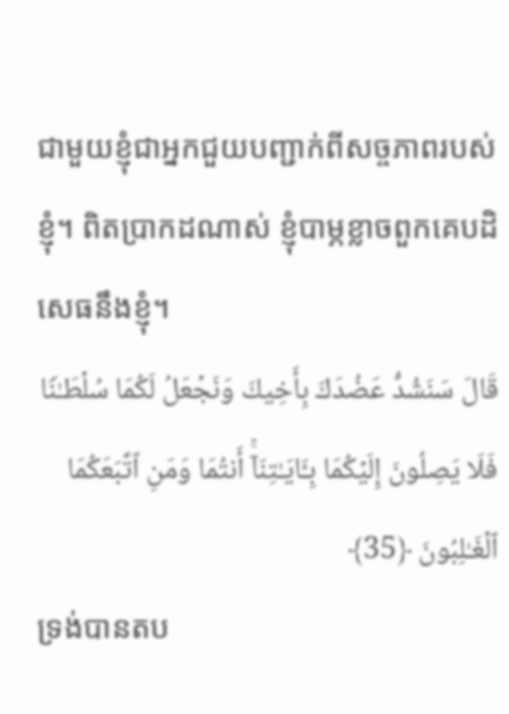ជាមួយខ្ញុំជាអ្នកជួយបញ្ជាក់ពីសច្ចភាពរបស់ខ្ញុំ។ ពិតប្រាកដណាស់ ខ្ញុំបាម្ភខ្លាចពួកគេបដិសេធនឹងខ្ញុំ។
قَالَ سَنَشُدُّ عَضُدَكَ بِأَخِیكَ وَنَجۡعَلُ لَكُمَا سُلۡطَـٰنࣰا فَلَا یَصِلُونَ إِلَیۡكُمَا بِـَٔایَـٰتِنَاۤۚ أَنتُمَا وَمَنِ ٱتَّبَعَكُمَا ٱلۡغَـٰلِبُونَ ﴿35﴾
ទ្រង់បានតប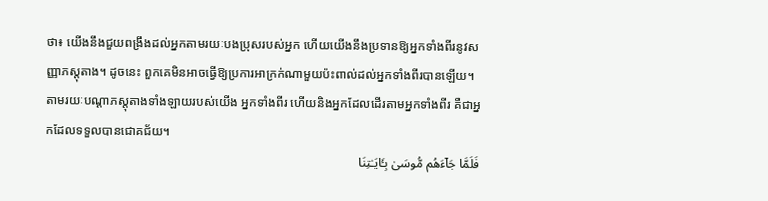ថា៖ យើងនឹងជួយពង្រឹងដល់អ្នកតាមរយៈបងប្រុសរបស់អ្នក ហើយយើងនឹងប្រទានឱ្យអ្នកទាំងពីរនូវសញ្ញាភស្តុតាង។ ដូចនេះ ពួកគេមិនអាចធ្វើឱ្យប្រការអាក្រក់ណាមួយប៉ះពាល់ដល់អ្នកទាំងពីរបានឡើយ។ តាមរយៈបណ្តាភស្តុតាងទាំងឡាយរបស់យើង អ្នកទាំងពីរ ហើយនិងអ្នកដែលដើរតាមអ្នកទាំងពីរ គឺជាអ្នកដែលទទួលបានជោគជ័យ។
فَلَمَّا جَاۤءَهُم مُّوسَىٰ بِـَٔایَـٰتِنَا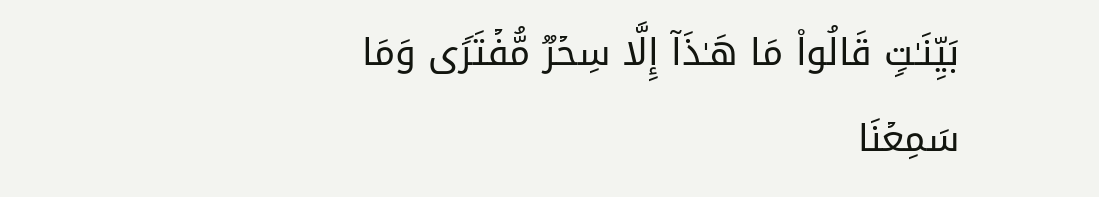بَیِّنَـٰتࣲ قَالُوا۟ مَا هَـٰذَاۤ إِلَّا سِحۡرࣱ مُّفۡتَرࣰى وَمَا سَمِعۡنَا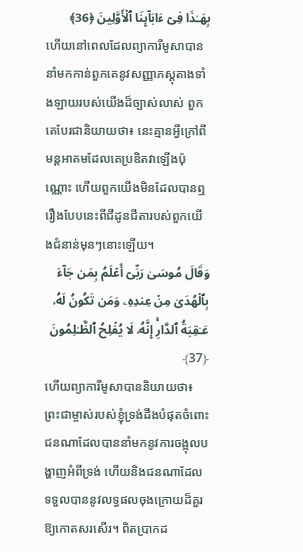بِهَـٰذَا فِیۤ ءَابَاۤىِٕنَا ٱلۡأَوَّلِینَ ﴿36﴾
ហើយនៅពេលដែលព្យាការីមូសាបាននាំមកកាន់ពួកគេនូវសញ្ញាភស្តុតាងទាំងឡាយរបស់យើងដ៏ច្បាស់លាស់ ពួកគេបែរជានិយាយថា៖ នេះគ្មានអ្វីក្រៅពីមន្តអាគមដែលគេប្រឌិតវាឡើងប៉ុណ្ណោះ ហើយពួកយើងមិនដែលបានឮរឿងបែបនេះពីជីដូនជីតារបស់ពួកយើងជំនាន់មុនៗនោះឡើយ។
وَقَالَ مُوسَىٰ رَبِّیۤ أَعۡلَمُ بِمَن جَاۤءَ بِٱلۡهُدَىٰ مِنۡ عِندِهِۦ وَمَن تَكُونُ لَهُۥ عَـٰقِبَةُ ٱلدَّارِۚ إِنَّهُۥ لَا یُفۡلِحُ ٱلظَّـٰلِمُونَ ﴿37﴾
ហើយព្យាការីមូសាបាននិយាយថា៖ ព្រះជាម្ចាស់របស់ខ្ញុំទ្រង់ដឹងបំផុតចំពោះជនណាដែលបាននាំមកនូវការចង្អុលបង្ហាញអំពីទ្រង់ ហើយនិងជនណាដែលទទួលបាននូវលទ្ធផលចុងក្រោយដ៏គួរឱ្យកោតសរសើរ។ ពិតប្រាកដ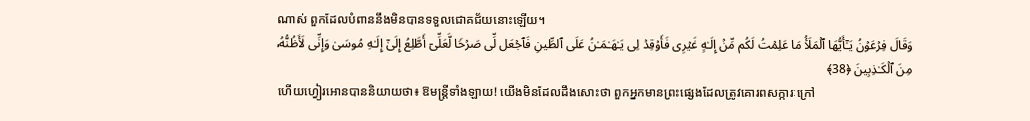ណាស់ ពួកដែលបំពាននឹងមិនបានទទួលជោគជ័យនោះឡើយ។
وَقَالَ فِرۡعَوۡنُ یَـٰۤأَیُّهَا ٱلۡمَلَأُ مَا عَلِمۡتُ لَكُم مِّنۡ إِلَـٰهٍ غَیۡرِی فَأَوۡقِدۡ لِی یَـٰهَـٰمَـٰنُ عَلَى ٱلطِّینِ فَٱجۡعَل لِّی صَرۡحࣰا لَّعَلِّیۤ أَطَّلِعُ إِلَىٰۤ إِلَـٰهِ مُوسَىٰ وَإِنِّی لَأَظُنُّهُۥ مِنَ ٱلۡكَـٰذِبِینَ ﴿38﴾
ហើយហ្វៀរអោនបាននិយាយថា៖ ឱមន្ត្រីទាំងឡាយ! យើងមិនដែលដឹងសោះថា ពួកអ្នកមានព្រះផ្សេងដែលត្រូវគោរពសក្ការៈក្រៅ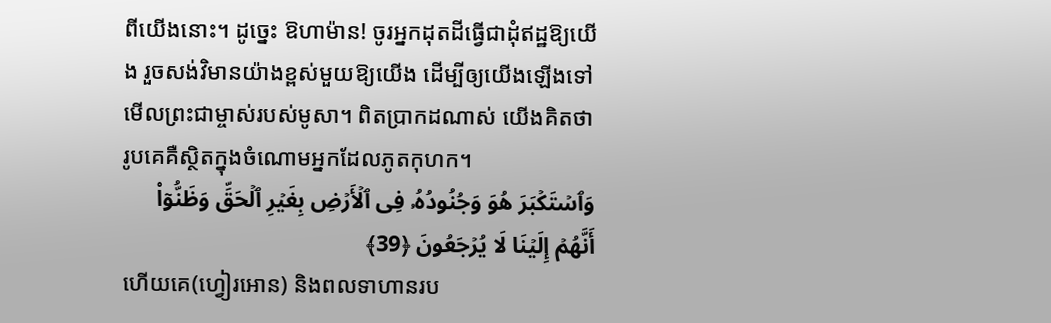ពីយើងនោះ។ ដូច្នេះ ឱហាម៉ាន! ចូរអ្នកដុតដីធ្វើជាដុំឥដ្ឋឱ្យយើង រួចសង់វិមានយ៉ាងខ្ពស់មួយឱ្យយើង ដើម្បីឲ្យយើងឡើងទៅមើលព្រះជាម្ចាស់របស់មូសា។ ពិតប្រាកដណាស់ យើងគិតថា រូបគេគឺស្ថិតក្នុងចំណោមអ្នកដែលភូតកុហក។
وَٱسۡتَكۡبَرَ هُوَ وَجُنُودُهُۥ فِی ٱلۡأَرۡضِ بِغَیۡرِ ٱلۡحَقِّ وَظَنُّوۤا۟ أَنَّهُمۡ إِلَیۡنَا لَا یُرۡجَعُونَ ﴿39﴾
ហើយគេ(ហ្វៀរអោន) និងពលទាហានរប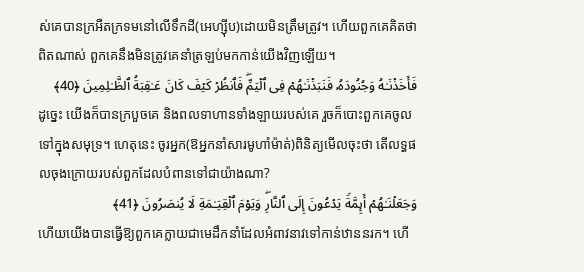ស់គេបានក្រអឺតក្រទមនៅលើទឹកដី(អេហ្ស៊ីប)ដោយមិនត្រឹមត្រូវ។ ហើយពួកគេគិតថា ពិតណាស់ ពួកគេនឹងមិនត្រូវគេនាំត្រឡប់មកកាន់យើងវិញឡើយ។
فَأَخَذۡنَـٰهُ وَجُنُودَهُۥ فَنَبَذۡنَـٰهُمۡ فِی ٱلۡیَمِّۖ فَٱنظُرۡ كَیۡفَ كَانَ عَـٰقِبَةُ ٱلظَّـٰلِمِینَ ﴿40﴾
ដូច្នេះ យើងក៏បានក្របួចគេ និងពលទាហានទាំងឡាយរបស់គេ រួចក៏បោះពួកគេចូលទៅក្នុងសមុទ្រ។ ហេតុនេះ ចូរអ្នក(ឱអ្នកនាំសារមូហាំម៉ាត់)ពិនិត្យមើលចុះថា តើលទ្ធផលចុងក្រោយរបស់ពួកដែលបំពានទៅជាយ៉ាងណា?
وَجَعَلۡنَـٰهُمۡ أَىِٕمَّةࣰ یَدۡعُونَ إِلَى ٱلنَّارِۖ وَیَوۡمَ ٱلۡقِیَـٰمَةِ لَا یُنصَرُونَ ﴿41﴾
ហើយយើងបានធ្វើឱ្យពួកគេក្លាយជាមេដឹកនាំដែលអំពាវនាវទៅកាន់ឋាននរក។ ហើ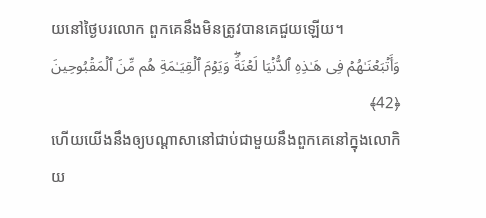យនៅថ្ងៃបរលោក ពួកគេនឹងមិនត្រូវបានគេជួយឡើយ។
وَأَتۡبَعۡنَـٰهُمۡ فِی هَـٰذِهِ ٱلدُّنۡیَا لَعۡنَةࣰۖ وَیَوۡمَ ٱلۡقِیَـٰمَةِ هُم مِّنَ ٱلۡمَقۡبُوحِینَ ﴿42﴾
ហើយយើងនឹងឲ្យបណ្តាសានៅជាប់ជាមួយនឹងពួកគេនៅក្នុងលោកិយ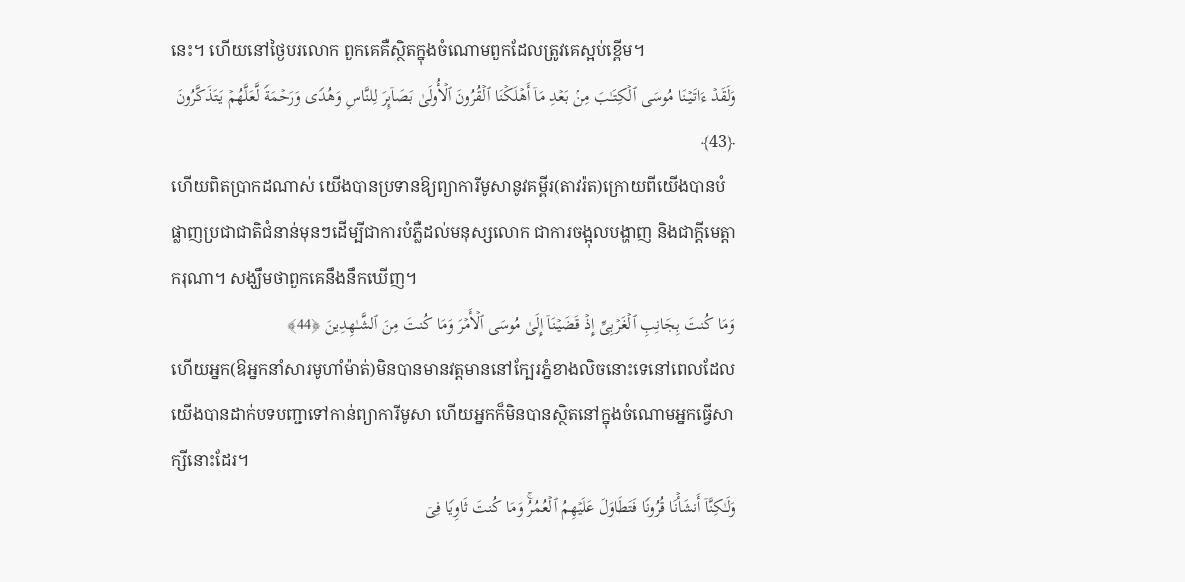នេះ។ ហើយនៅថ្ងៃបរលោក ពួកគេគឺស្ថិតក្នុងចំណោមពួកដែលត្រូវគេស្អប់ខ្ពើម។
وَلَقَدۡ ءَاتَیۡنَا مُوسَى ٱلۡكِتَـٰبَ مِنۢ بَعۡدِ مَاۤ أَهۡلَكۡنَا ٱلۡقُرُونَ ٱلۡأُولَىٰ بَصَاۤىِٕرَ لِلنَّاسِ وَهُدࣰى وَرَحۡمَةࣰ لَّعَلَّهُمۡ یَتَذَكَّرُونَ ﴿43﴾
ហើយពិតប្រាកដណាស់ យើងបានប្រទានឱ្យព្យាការីមូសានូវគម្ពីរ(តាវរ៉ត)ក្រោយពីយើងបានបំផ្លាញប្រជាជាតិជំនាន់មុនៗដើម្បីជាការបំភ្លឺដល់មនុស្សលោក ជាការចង្អុលបង្ហាញ និងជាក្តីមេត្តាករុណា។ សង្ឃឹមថាពួកគេនឹងនឹកឃើញ។
وَمَا كُنتَ بِجَانِبِ ٱلۡغَرۡبِیِّ إِذۡ قَضَیۡنَاۤ إِلَىٰ مُوسَى ٱلۡأَمۡرَ وَمَا كُنتَ مِنَ ٱلشَّـٰهِدِینَ ﴿44﴾
ហើយអ្នក(ឱអ្នកនាំសារមូហាំម៉ាត់)មិនបានមានវត្តមាននៅក្បែរភ្នំខាងលិចនោះទេនៅពេលដែលយើងបានដាក់បទបញ្ជាទៅកាន់ព្យាការីមូសា ហើយអ្នកក៏មិនបានស្ថិតនៅក្នុងចំណោមអ្នកធ្វើសាក្សីនោះដែរ។
وَلَـٰكِنَّاۤ أَنشَأۡنَا قُرُونࣰا فَتَطَاوَلَ عَلَیۡهِمُ ٱلۡعُمُرُۚ وَمَا كُنتَ ثَاوِیࣰا فِیۤ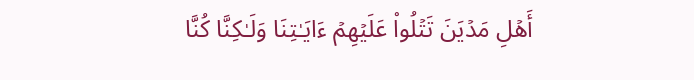أَهۡلِ مَدۡیَنَ تَتۡلُوا۟ عَلَیۡهِمۡ ءَایَـٰتِنَا وَلَـٰكِنَّا كُنَّا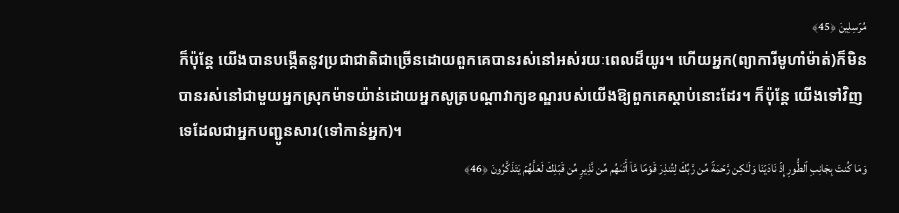مُرۡسِلِینَ ﴿45﴾
ក៏ប៉ុន្តែ យើងបានបង្កើតនូវប្រជាជាតិជាច្រើនដោយពួកគេបានរស់នៅអស់រយៈពេលដ៏យូរ។ ហើយអ្នក(ព្យាការីមូហាំម៉ាត់)ក៏មិនបានរស់នៅជាមួយអ្នកស្រុកម៉ាទយ៉ាន់ដោយអ្នកសូត្របណ្តាវាក្យខណ្ឌរបស់យើងឱ្យពួកគេស្តាប់នោះដែរ។ ក៏ប៉ុន្តែ យើងទៅវិញទេដែលជាអ្នកបញ្ជូនសារ(ទៅកាន់អ្នក)។
وَمَا كُنتَ بِجَانِبِ ٱلطُّورِ إِذۡ نَادَیۡنَا وَلَـٰكِن رَّحۡمَةࣰ مِّن رَّبِّكَ لِتُنذِرَ قَوۡمࣰا مَّاۤ أَتَىٰهُم مِّن نَّذِیرࣲ مِّن قَبۡلِكَ لَعَلَّهُمۡ یَتَذَكَّرُونَ ﴿46﴾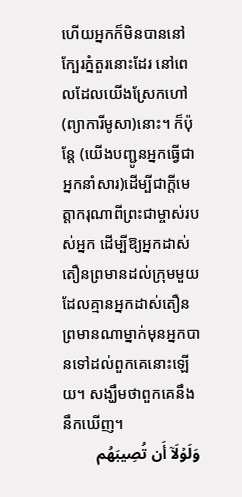ហើយអ្នកក៏មិនបាននៅក្បែរភ្នំតួរនោះដែរ នៅពេលដែលយើងស្រែកហៅ(ព្យាការីមូសា)នោះ។ ក៏ប៉ុន្តែ (យើងបញ្ជូនអ្នកធ្វើជាអ្នកនាំសារ)ដើម្បីជាក្តីមេត្តាករុណាពីព្រះជាម្ចាស់របស់អ្នក ដើម្បីឱ្យអ្នកដាស់តឿនព្រមានដល់ក្រុមមួយដែលគ្មានអ្នកដាស់តឿនព្រមានណាម្នាក់មុនអ្នកបានទៅដល់ពួកគេនោះឡើយ។ សង្ឃឹមថាពួកគេនឹងនឹកឃើញ។
وَلَوۡلَاۤ أَن تُصِیبَهُم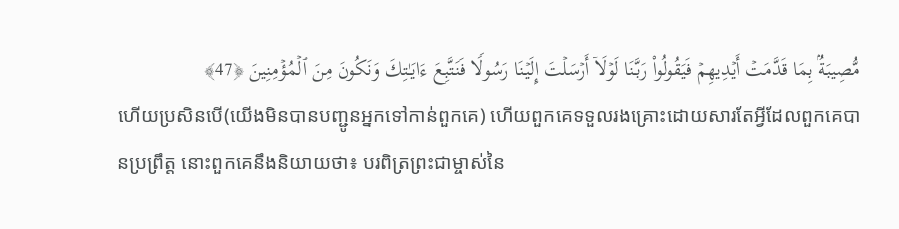مُّصِیبَةُۢ بِمَا قَدَّمَتۡ أَیۡدِیهِمۡ فَیَقُولُوا۟ رَبَّنَا لَوۡلَاۤ أَرۡسَلۡتَ إِلَیۡنَا رَسُولࣰا فَنَتَّبِعَ ءَایَـٰتِكَ وَنَكُونَ مِنَ ٱلۡمُؤۡمِنِینَ ﴿47﴾
ហើយប្រសិនបើ(យើងមិនបានបញ្ជូនអ្នកទៅកាន់ពួកគេ) ហើយពួកគេទទួលរងគ្រោះដោយសារតែអ្វីដែលពួកគេបានប្រព្រឹត្ត នោះពួកគេនឹងនិយាយថា៖ បរពិត្រព្រះជាម្ចាស់នៃ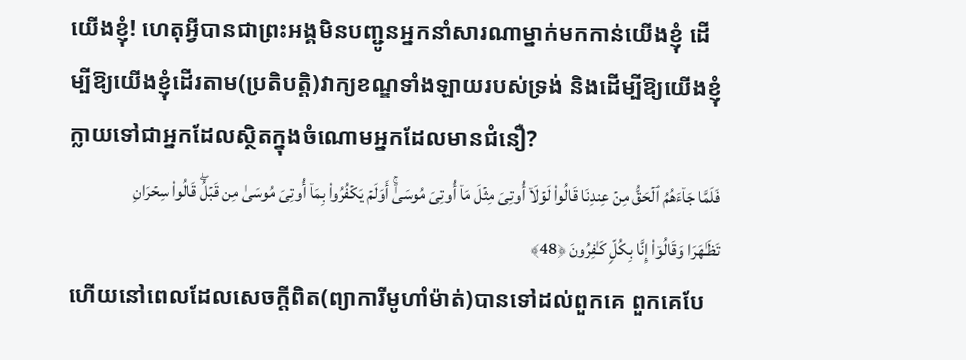យើងខ្ញុំ! ហេតុអ្វីបានជាព្រះអង្គមិនបញ្ជូនអ្នកនាំសារណាម្នាក់មកកាន់យើងខ្ញុំ ដើម្បីឱ្យយើងខ្ញុំដើរតាម(ប្រតិបត្តិ)វាក្យខណ្ឌទាំងឡាយរបស់ទ្រង់ និងដើម្បីឱ្យយើងខ្ញុំក្លាយទៅជាអ្នកដែលស្ថិតក្នុងចំណោមអ្នកដែលមានជំនឿ?
فَلَمَّا جَاۤءَهُمُ ٱلۡحَقُّ مِنۡ عِندِنَا قَالُوا۟ لَوۡلَاۤ أُوتِیَ مِثۡلَ مَاۤ أُوتِیَ مُوسَىٰۤۚ أَوَلَمۡ یَكۡفُرُوا۟ بِمَاۤ أُوتِیَ مُوسَىٰ مِن قَبۡلُۖ قَالُوا۟ سِحۡرَانِ تَظَـٰهَرَا وَقَالُوۤا۟ إِنَّا بِكُلࣲّ كَـٰفِرُونَ ﴿48﴾
ហើយនៅពេលដែលសេចក្តីពិត(ព្យាការីមូហាំម៉ាត់)បានទៅដល់ពួកគេ ពួកគេបែ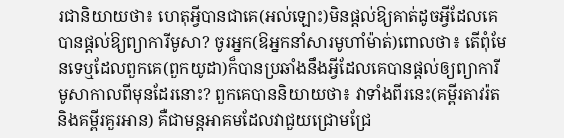រជានិយាយថា៖ ហេតុអ្វីបានជាគេ(អល់ឡោះ)មិនផ្ដល់ឱ្យគាត់ដូចអ្វីដែលគេបានផ្ដល់ឱ្យព្យាការីមូសា? ចូរអ្នក(ឱអ្នកនាំសារមូហាំម៉ាត់)ពោលថា៖ តើពុំមែនទេឬដែលពួកគេ(ពួកយូដា)ក៏បានប្រឆាំងនឹងអ្វីដែលគេបានផ្ដល់ឲ្យព្យាការីមូសាកាលពីមុនដែរនោះ? ពួកគេបាននិយាយថា៖ វាទាំងពីរនេះ(គម្ពីរតាវរ៉តនិងគម្ពីរគួរអាន) គឺជាមន្តអាគមដែលវាជួយជ្រោមជ្រែ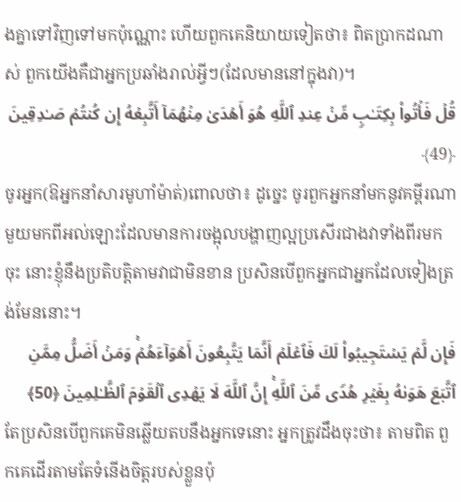ងគ្នាទៅវិញទៅមកប៉ុណ្ណោះ ហើយពួកគេនិយាយទៀតថា៖ ពិតប្រាកដណាស់ ពួកយើងគឺជាអ្នកប្រឆាំងរាល់អ្វីៗ(ដែលមាននៅក្នុងវា)។
قُلۡ فَأۡتُوا۟ بِكِتَـٰبࣲ مِّنۡ عِندِ ٱللَّهِ هُوَ أَهۡدَىٰ مِنۡهُمَاۤ أَتَّبِعۡهُ إِن كُنتُمۡ صَـٰدِقِینَ ﴿49﴾
ចូរអ្នក(ឱអ្នកនាំសារមូហាំម៉ាត់)ពោលថា៖ ដូច្នេះ ចូរពួកអ្នកនាំមកនូវគម្ពីរណាមួយមកពីអល់ឡោះដែលមានការចង្អុលបង្ហាញល្អប្រសើរជាងវាទាំងពីរមកចុះ នោះខ្ញុំនឹងប្រតិបត្តិតាមវាជាមិនខាន ប្រសិនបើពួកអ្នកជាអ្នកដែលទៀងត្រង់មែននោះ។
فَإِن لَّمۡ یَسۡتَجِیبُوا۟ لَكَ فَٱعۡلَمۡ أَنَّمَا یَتَّبِعُونَ أَهۡوَاۤءَهُمۡۚ وَمَنۡ أَضَلُّ مِمَّنِ ٱتَّبَعَ هَوَىٰهُ بِغَیۡرِ هُدࣰى مِّنَ ٱللَّهِۚ إِنَّ ٱللَّهَ لَا یَهۡدِی ٱلۡقَوۡمَ ٱلظَّـٰلِمِینَ ﴿50﴾
តែប្រសិនបើពួកគេមិនឆ្លើយតបនឹងអ្នកទេនោះ អ្នកត្រូវដឹងចុះថា៖ តាមពិត ពួកគេដើរតាមតែទំនើងចិត្តរបស់ខ្លួនប៉ុ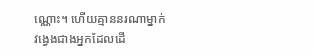ណ្ណោះ។ ហើយគ្មាននរណាម្នាក់វង្វេងជាងអ្នកដែលដើ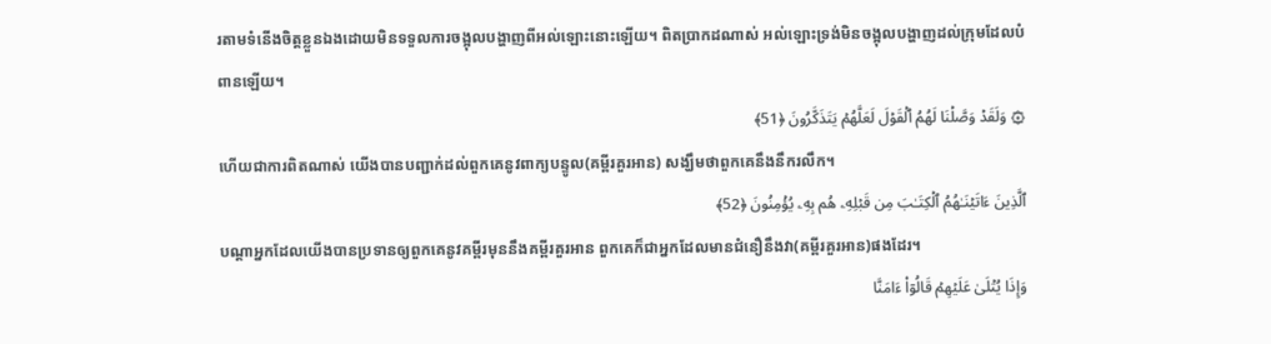រតាមទំនើងចិត្តខ្លួនឯងដោយមិនទទួលការចង្អុលបង្ហាញពីអល់ឡោះនោះឡើយ។ ពិតប្រាកដណាស់ អល់ឡោះទ្រង់មិនចង្អុលបង្ហាញដល់ក្រុមដែលបំពានឡើយ។
۞ وَلَقَدۡ وَصَّلۡنَا لَهُمُ ٱلۡقَوۡلَ لَعَلَّهُمۡ یَتَذَكَّرُونَ ﴿51﴾
ហើយជាការពិតណាស់ យើងបានបញ្ជាក់ដល់ពួកគេនូវពាក្យបន្ទូល(គម្ពីរគួរអាន) សង្ឃឹមថាពួកគេនឹងនឹករលឹក។
ٱلَّذِینَ ءَاتَیۡنَـٰهُمُ ٱلۡكِتَـٰبَ مِن قَبۡلِهِۦ هُم بِهِۦ یُؤۡمِنُونَ ﴿52﴾
បណ្តាអ្នកដែលយើងបានប្រទានឲ្យពួកគេនូវគម្ពីរមុននឹងគម្ពីរគួរអាន ពួកគេក៏ជាអ្នកដែលមានជំនឿនឹងវា(គម្ពីរគួរអាន)ផងដែរ។
وَإِذَا یُتۡلَىٰ عَلَیۡهِمۡ قَالُوۤا۟ ءَامَنَّا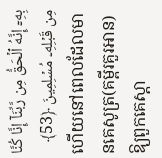بِهِۦۤ إِنَّهُ ٱلۡحَقُّ مِن رَّبِّنَاۤ إِنَّا كُنَّا مِن قَبۡلِهِۦ مُسۡلِمِینَ ﴿53﴾
ហើយនៅពេលដែលមានគេសូត្រ(គម្ពីរគួរអាន)ឱ្យពួកគេស្តា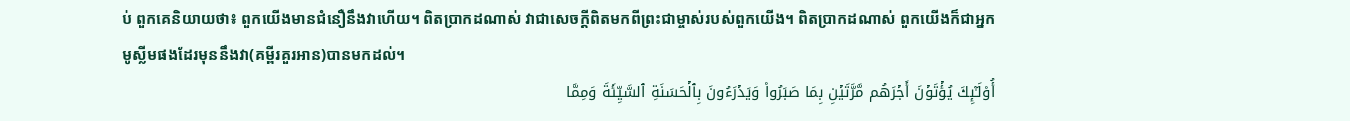ប់ ពួកគេនិយាយថា៖ ពួកយើងមានជំនឿនឹងវាហើយ។ ពិតប្រាកដណាស់ វាជាសេចក្តីពិតមកពីព្រះជាម្ចាស់របស់ពួកយើង។ ពិតប្រាកដណាស់ ពួកយើងក៏ជាអ្នកមូស្លីមផងដែរមុននឹងវា(គម្ពីរគួរអាន)បានមកដល់។
أُو۟لَـٰۤىِٕكَ یُؤۡتَوۡنَ أَجۡرَهُم مَّرَّتَیۡنِ بِمَا صَبَرُوا۟ وَیَدۡرَءُونَ بِٱلۡحَسَنَةِ ٱلسَّیِّئَةَ وَمِمَّا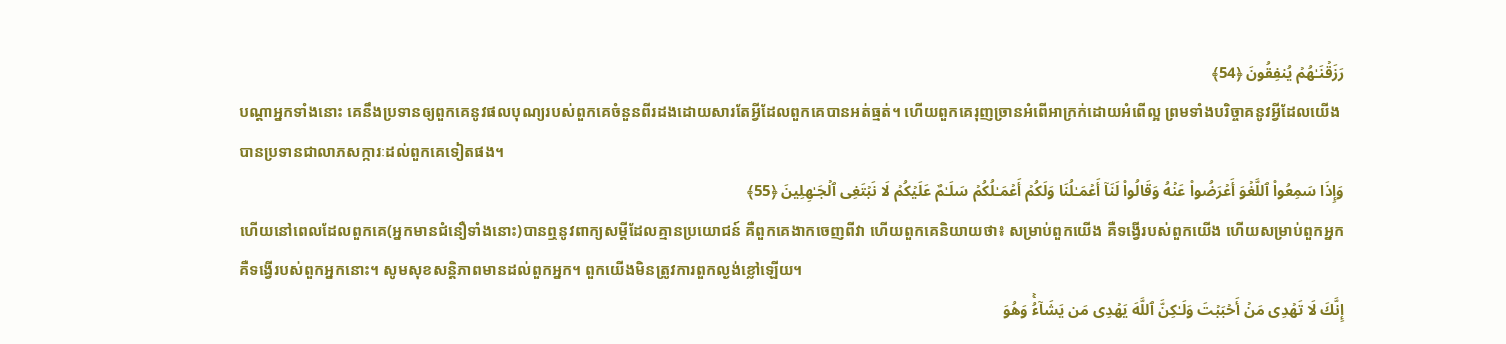رَزَقۡنَـٰهُمۡ یُنفِقُونَ ﴿54﴾
បណ្តាអ្នកទាំងនោះ គេនឹងប្រទានឲ្យពួកគេនូវផលបុណ្យរបស់ពួកគេចំនួនពីរដងដោយសារតែអ្វីដែលពួកគេបានអត់ធ្មត់។ ហើយពួកគេរុញច្រានអំពើអាក្រក់ដោយអំពើល្អ ព្រមទាំងបរិច្ចាគនូវអ្វីដែលយើងបានប្រទានជាលាភសក្ការៈដល់ពួកគេទៀតផង។
وَإِذَا سَمِعُوا۟ ٱللَّغۡوَ أَعۡرَضُوا۟ عَنۡهُ وَقَالُوا۟ لَنَاۤ أَعۡمَـٰلُنَا وَلَكُمۡ أَعۡمَـٰلُكُمۡ سَلَـٰمٌ عَلَیۡكُمۡ لَا نَبۡتَغِی ٱلۡجَـٰهِلِینَ ﴿55﴾
ហើយនៅពេលដែលពួកគេ(អ្នកមានជំនឿទាំងនោះ)បានឮនូវពាក្យសម្តីដែលគ្មានប្រយោជន៍ គឺពួកគេងាកចេញពីវា ហើយពួកគេនិយាយថា៖ សម្រាប់ពួកយើង គឺទង្វើរបស់ពួកយើង ហើយសម្រាប់ពួកអ្នក គឺទង្វើរបស់ពួកអ្នកនោះ។ សូមសុខសន្តិភាពមានដល់ពួកអ្នក។ ពួកយើងមិនត្រូវការពួកល្ងង់ខ្លៅឡើយ។
إِنَّكَ لَا تَهۡدِی مَنۡ أَحۡبَبۡتَ وَلَـٰكِنَّ ٱللَّهَ یَهۡدِی مَن یَشَاۤءُۚ وَهُوَ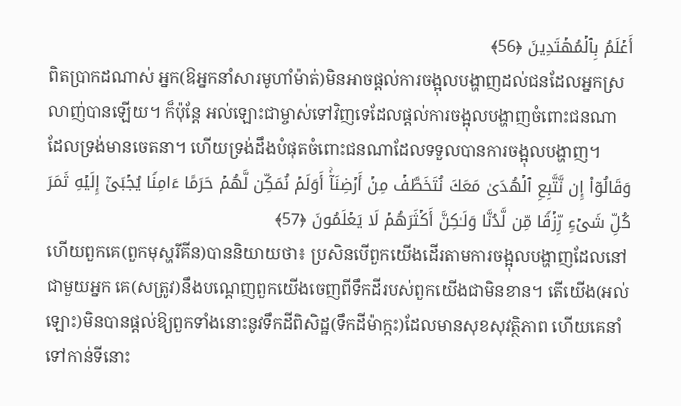أَعۡلَمُ بِٱلۡمُهۡتَدِینَ ﴿56﴾
ពិតប្រាកដណាស់ អ្នក(ឱអ្នកនាំសារមូហាំម៉ាត់)មិនអាចផ្តល់ការចង្អុលបង្ហាញដល់ជនដែលអ្នកស្រលាញ់បានឡើយ។ ក៏ប៉ុន្តែ អល់ឡោះជាម្ចាស់ទៅវិញទេដែលផ្តល់ការចង្អុលបង្ហាញចំពោះជនណាដែលទ្រង់មានចេតនា។ ហើយទ្រង់ដឹងបំផុតចំពោះជនណាដែលទទួលបានការចង្អុលបង្ហាញ។
وَقَالُوۤا۟ إِن نَّتَّبِعِ ٱلۡهُدَىٰ مَعَكَ نُتَخَطَّفۡ مِنۡ أَرۡضِنَاۤۚ أَوَلَمۡ نُمَكِّن لَّهُمۡ حَرَمًا ءَامِنࣰا یُجۡبَىٰۤ إِلَیۡهِ ثَمَرَ كُلِّ شَیۡءࣲ رِّزۡقࣰا مِّن لَّدُنَّا وَلَـٰكِنَّ أَكۡثَرَهُمۡ لَا یَعۡلَمُونَ ﴿57﴾
ហើយពួកគេ(ពួកមុស្ហរីគីន)បាននិយាយថា៖ ប្រសិនបើពួកយើងដើរតាមការចង្អុលបង្ហាញដែលនៅជាមួយអ្នក គេ(សត្រូវ)នឹងបណ្តេញពួកយើងចេញពីទឹកដីរបស់ពួកយើងជាមិនខាន។ តើយើង(អល់ឡោះ)មិនបានផ្តល់ឱ្យពួកទាំងនោះនូវទឹកដីពិសិដ្ឋ(ទឹកដីម៉ាក្កះ)ដែលមានសុខសុវត្ថិភាព ហើយគេនាំទៅកាន់ទីនោះ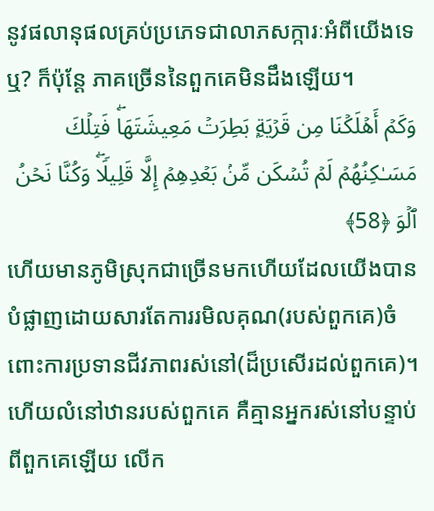នូវផលានុផលគ្រប់ប្រភេទជាលាភសក្ការៈអំពីយើងទេឬ? ក៏ប៉ុន្តែ ភាគច្រើននៃពួកគេមិនដឹងឡើយ។
وَكَمۡ أَهۡلَكۡنَا مِن قَرۡیَةِۭ بَطِرَتۡ مَعِیشَتَهَاۖ فَتِلۡكَ مَسَـٰكِنُهُمۡ لَمۡ تُسۡكَن مِّنۢ بَعۡدِهِمۡ إِلَّا قَلِیلࣰاۖ وَكُنَّا نَحۡنُ ٱلۡوَ ﴿58﴾
ហើយមានភូមិស្រុកជាច្រើនមកហើយដែលយើងបានបំផ្លាញដោយសារតែការរមិលគុណ(របស់ពួកគេ)ចំពោះការប្រទានជីវភាពរស់នៅ(ដ៏ប្រសើរដល់ពួកគេ)។ ហើយលំនៅឋានរបស់ពួកគេ គឺគ្មានអ្នករស់នៅបន្ទាប់ពីពួកគេឡើយ លើក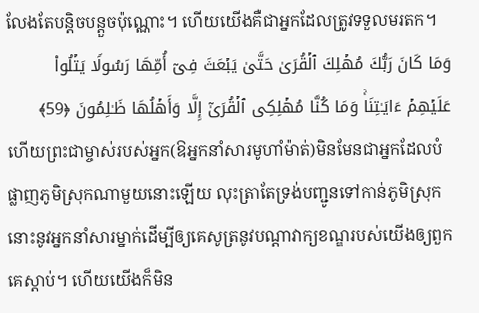លែងតែបន្តិចបន្តួចប៉ុណ្ណោះ។ ហើយយើងគឺជាអ្នកដែលត្រូវទទួលមរតក។
وَمَا كَانَ رَبُّكَ مُهۡلِكَ ٱلۡقُرَىٰ حَتَّىٰ یَبۡعَثَ فِیۤ أُمِّهَا رَسُولࣰا یَتۡلُوا۟ عَلَیۡهِمۡ ءَایَـٰتِنَاۚ وَمَا كُنَّا مُهۡلِكِی ٱلۡقُرَىٰۤ إِلَّا وَأَهۡلُهَا ظَـٰلِمُونَ ﴿59﴾
ហើយព្រះជាម្ចាស់របស់អ្នក(ឱអ្នកនាំសារមូហាំម៉ាត់)មិនមែនជាអ្នកដែលបំផ្លាញភូមិស្រុកណាមួយនោះឡើយ លុះត្រាតែទ្រង់បញ្ជូនទៅកាន់ភូមិស្រុកនោះនូវអ្នកនាំសារម្នាក់ដើម្បីឲ្យគេសូត្រនូវបណ្តាវាក្យខណ្ឌរបស់យើងឲ្យពួកគេស្តាប់។ ហើយយើងក៏មិន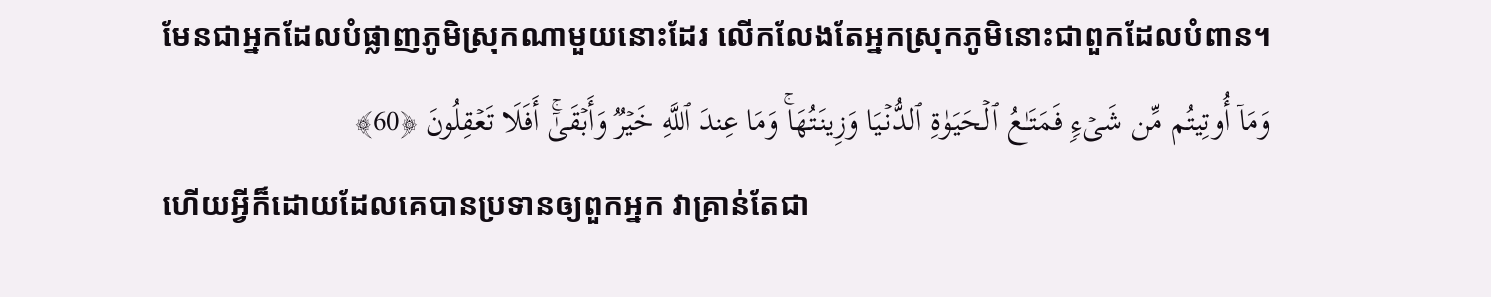មែនជាអ្នកដែលបំផ្លាញភូមិស្រុកណាមួយនោះដែរ លើកលែងតែអ្នកស្រុកភូមិនោះជាពួកដែលបំពាន។
وَمَاۤ أُوتِیتُم مِّن شَیۡءࣲ فَمَتَـٰعُ ٱلۡحَیَوٰةِ ٱلدُّنۡیَا وَزِینَتُهَاۚ وَمَا عِندَ ٱللَّهِ خَیۡرࣱ وَأَبۡقَىٰۤۚ أَفَلَا تَعۡقِلُونَ ﴿60﴾
ហើយអ្វីក៏ដោយដែលគេបានប្រទានឲ្យពួកអ្នក វាគ្រាន់តែជា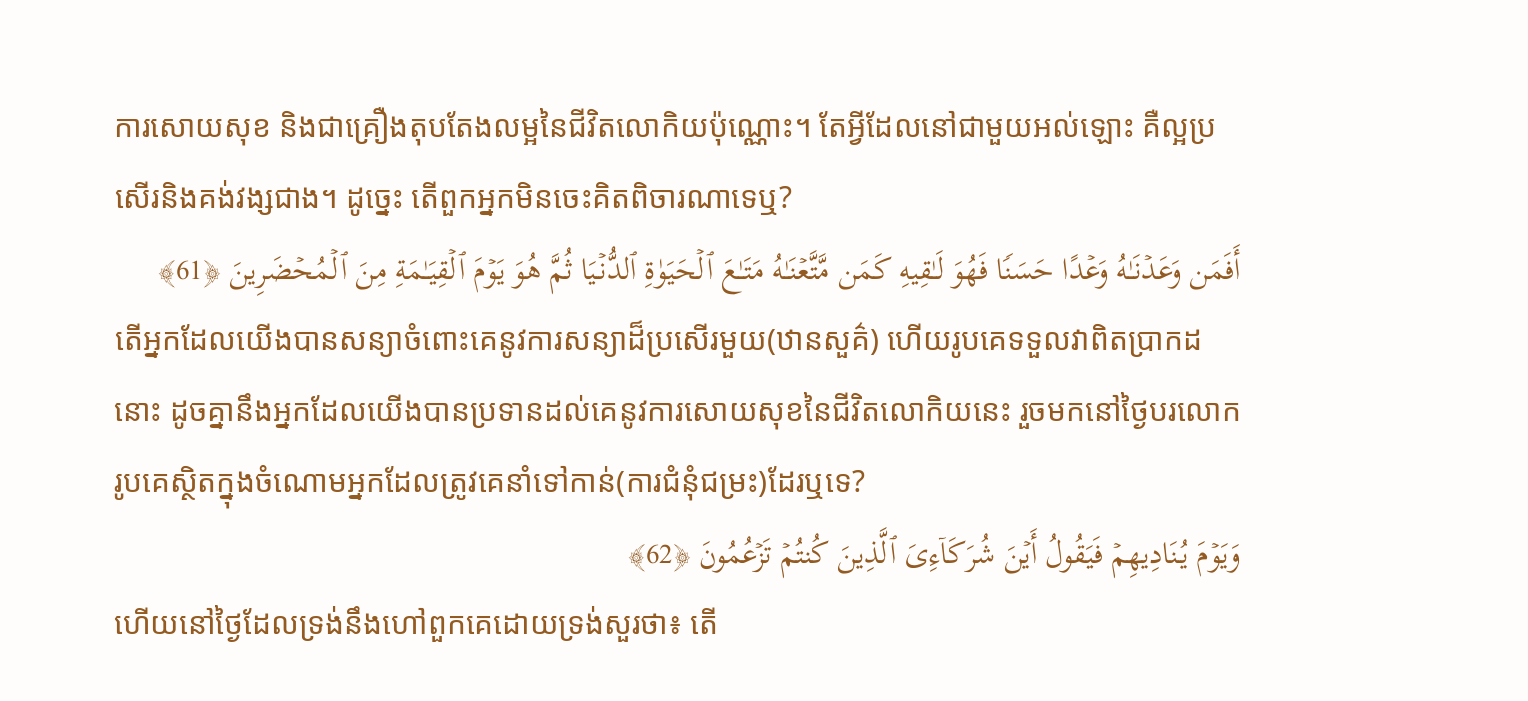ការសោយសុខ និងជាគ្រឿងតុបតែងលម្អនៃជីវិតលោកិយប៉ុណ្ណោះ។ តែអ្វីដែលនៅជាមួយអល់ឡោះ គឺល្អប្រសើរនិងគង់វង្សជាង។ ដូច្នេះ តើពួកអ្នកមិនចេះគិតពិចារណាទេឬ?
أَفَمَن وَعَدۡنَـٰهُ وَعۡدًا حَسَنࣰا فَهُوَ لَـٰقِیهِ كَمَن مَّتَّعۡنَـٰهُ مَتَـٰعَ ٱلۡحَیَوٰةِ ٱلدُّنۡیَا ثُمَّ هُوَ یَوۡمَ ٱلۡقِیَـٰمَةِ مِنَ ٱلۡمُحۡضَرِینَ ﴿61﴾
តើអ្នកដែលយើងបានសន្យាចំពោះគេនូវការសន្យាដ៏ប្រសើរមួយ(ឋានសួគ៌) ហើយរូបគេទទួលវាពិតប្រាកដនោះ ដូចគ្នានឹងអ្នកដែលយើងបានប្រទានដល់គេនូវការសោយសុខនៃជីវិតលោកិយនេះ រួចមកនៅថ្ងៃបរលោក រូបគេស្ថិតក្នុងចំណោមអ្នកដែលត្រូវគេនាំទៅកាន់(ការជំនុំជម្រះ)ដែរឬទេ?
وَیَوۡمَ یُنَادِیهِمۡ فَیَقُولُ أَیۡنَ شُرَكَاۤءِیَ ٱلَّذِینَ كُنتُمۡ تَزۡعُمُونَ ﴿62﴾
ហើយនៅថ្ងៃដែលទ្រង់នឹងហៅពួកគេដោយទ្រង់សួរថា៖ តើ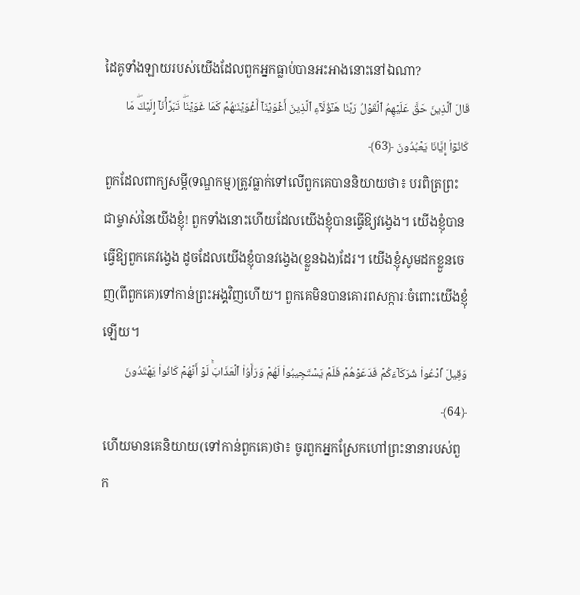ដៃគូទាំងឡាយរបស់យើងដែលពួកអ្នកធ្លាប់បានអះអាងនោះនៅឯណា?
قَالَ ٱلَّذِینَ حَقَّ عَلَیۡهِمُ ٱلۡقَوۡلُ رَبَّنَا هَـٰۤؤُلَاۤءِ ٱلَّذِینَ أَغۡوَیۡنَاۤ أَغۡوَیۡنَـٰهُمۡ كَمَا غَوَیۡنَاۖ تَبَرَّأۡنَاۤ إِلَیۡكَۖ مَا كَانُوۤا۟ إِیَّانَا یَعۡبُدُونَ ﴿63﴾
ពួកដែលពាក្យសម្តី(ទណ្ឌកម្ម)ត្រូវធ្លាក់ទៅលើពួកគេបាននិយាយថា៖ បរពិត្រព្រះជាម្ចាស់នៃយើងខ្ញុំ! ពួកទាំងនោះហើយដែលយើងខ្ញុំបានធ្វើឱ្យវង្វេង។ យើងខ្ញុំបានធ្វើឱ្យពួកគេវង្វេង ដូចដែលយើងខ្ញុំបានវង្វេង(ខ្លួនឯង)ដែរ។ យើងខ្ញុំសូមដកខ្លួនចេញ(ពីពួកគេ)ទៅកាន់ព្រះអង្គវិញហើយ។ ពួកគេមិនបានគោរពសក្ការៈចំពោះយើងខ្ញុំឡើយ។
وَقِیلَ ٱدۡعُوا۟ شُرَكَاۤءَكُمۡ فَدَعَوۡهُمۡ فَلَمۡ یَسۡتَجِیبُوا۟ لَهُمۡ وَرَأَوُا۟ ٱلۡعَذَابَۚ لَوۡ أَنَّهُمۡ كَانُوا۟ یَهۡتَدُونَ ﴿64﴾
ហើយមានគេនិយាយ(ទៅកាន់ពួកគេ)ថា៖ ចូរពួកអ្នកស្រែកហៅព្រះនានារបស់ពួក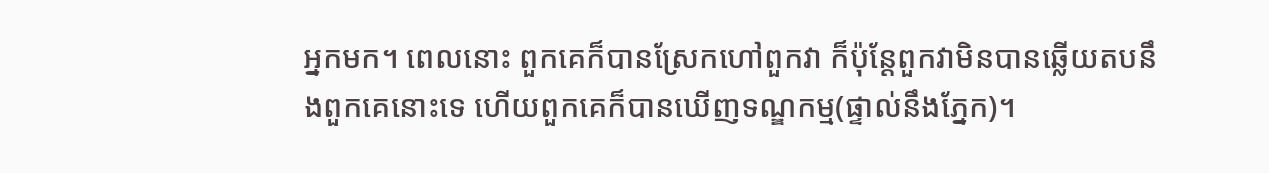អ្នកមក។ ពេលនោះ ពួកគេក៏បានស្រែកហៅពួកវា ក៏ប៉ុន្តែពួកវាមិនបានឆ្លើយតបនឹងពួកគេនោះទេ ហើយពួកគេក៏បានឃើញទណ្ឌកម្ម(ផ្ទាល់នឹងភ្នែក)។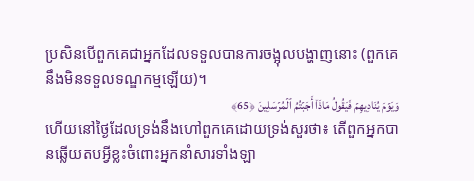ប្រសិនបើពួកគេជាអ្នកដែលទទួលបានការចង្អុលបង្ហាញនោះ (ពួកគេនឹងមិនទទួលទណ្ឌកម្មឡើយ)។
وَیَوۡمَ یُنَادِیهِمۡ فَیَقُولُ مَاذَاۤ أَجَبۡتُمُ ٱلۡمُرۡسَلِینَ ﴿65﴾
ហើយនៅថ្ងៃដែលទ្រង់នឹងហៅពួកគេដោយទ្រង់សួរថា៖ តើពួកអ្នកបានឆ្លើយតបអ្វីខ្លះចំពោះអ្នកនាំសារទាំងឡា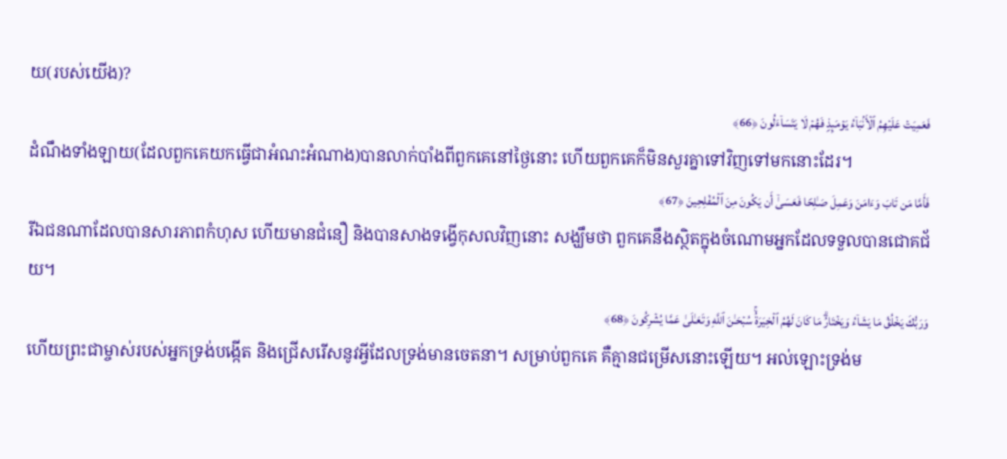យ(របស់យើង)?
فَعَمِیَتۡ عَلَیۡهِمُ ٱلۡأَنۢبَاۤءُ یَوۡمَىِٕذࣲ فَهُمۡ لَا یَتَسَاۤءَلُونَ ﴿66﴾
ដំណឹងទាំងឡាយ(ដែលពួកគេយកធ្វើជាអំណះអំណាង)បានលាក់បាំងពីពួកគេនៅថ្ងៃនោះ ហើយពួកគេក៏មិនសួរគ្នាទៅវិញទៅមកនោះដែរ។
فَأَمَّا مَن تَابَ وَءَامَنَ وَعَمِلَ صَـٰلِحࣰا فَعَسَىٰۤ أَن یَكُونَ مِنَ ٱلۡمُفۡلِحِینَ ﴿67﴾
រីឯជនណាដែលបានសារភាពកំហុស ហើយមានជំនឿ និងបានសាងទង្វើកុសលវិញនោះ សង្ឃឹមថា ពួកគេនឹងស្ថិតក្នុងចំណោមអ្នកដែលទទួលបានជោគជ័យ។
وَرَبُّكَ یَخۡلُقُ مَا یَشَاۤءُ وَیَخۡتَارُۗ مَا كَانَ لَهُمُ ٱلۡخِیَرَةُۚ سُبۡحَـٰنَ ٱللَّهِ وَتَعَـٰلَىٰ عَمَّا یُشۡرِكُونَ ﴿68﴾
ហើយព្រះជាម្ចាស់របស់អ្នកទ្រង់បង្កើត និងជ្រើសរើសនូវអ្វីដែលទ្រង់មានចេតនា។ សម្រាប់ពួកគេ គឺគ្មានជម្រើសនោះឡើយ។ អល់ឡោះទ្រង់ម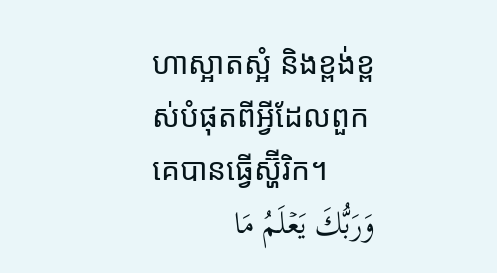ហាស្អាតស្អំ និងខ្ពង់ខ្ពស់បំផុតពីអ្វីដែលពួកគេបានធ្វើស្ហ៊ីរិក។
وَرَبُّكَ یَعۡلَمُ مَا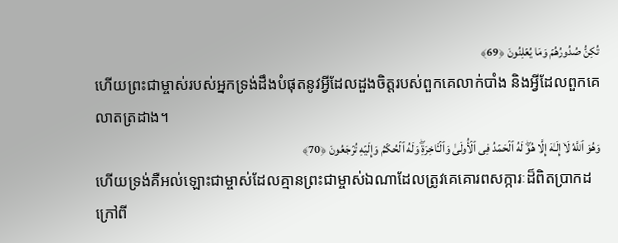تُكِنُّ صُدُورُهُمۡ وَمَا یُعۡلِنُونَ ﴿69﴾
ហើយព្រះជាម្ចាស់របស់អ្នកទ្រង់ដឹងបំផុតនូវអ្វីដែលដួងចិត្តរបស់ពួកគេលាក់បាំង និងអ្វីដែលពួកគេលាតត្រដាង។
وَهُوَ ٱللَّهُ لَاۤ إِلَـٰهَ إِلَّا هُوَۖ لَهُ ٱلۡحَمۡدُ فِی ٱلۡأُولَىٰ وَٱلۡـَٔاخِرَةِۖ وَلَهُ ٱلۡحُكۡمُ وَإِلَیۡهِ تُرۡجَعُونَ ﴿70﴾
ហើយទ្រង់គឺអល់ឡោះជាម្ចាស់ដែលគ្មានព្រះជាម្ចាស់ឯណាដែលត្រូវគេគោរពសក្ការៈដ៏ពិតប្រាកដក្រៅពី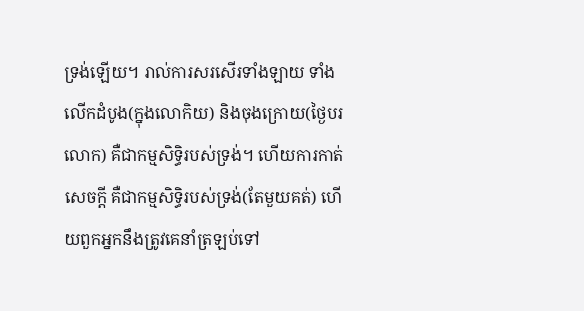ទ្រង់ឡើយ។ រាល់ការសរសើរទាំងឡាយ ទាំងលើកដំបូង(ក្នុងលោកិយ) និងចុងក្រោយ(ថ្ងៃបរលោក) គឺជាកម្មសិទ្ធិរបស់ទ្រង់។ ហើយការកាត់សេចក្តី គឺជាកម្មសិទ្ធិរបស់ទ្រង់(តែមួយគត់) ហើយពួកអ្នកនឹងត្រូវគេនាំត្រឡប់ទៅ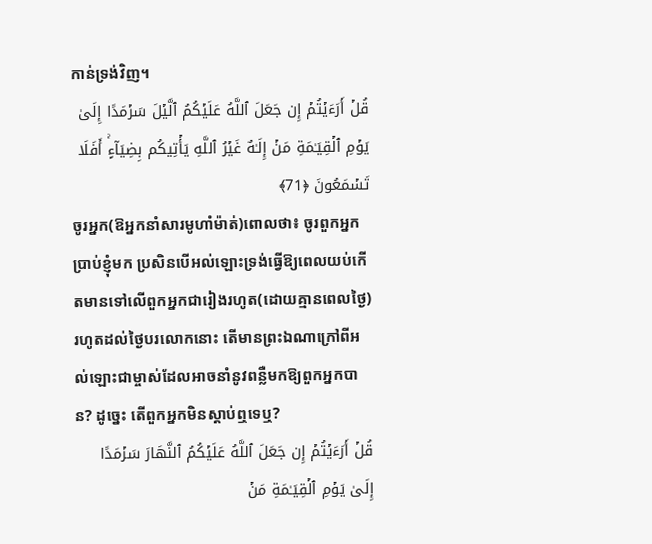កាន់ទ្រង់វិញ។
قُلۡ أَرَءَیۡتُمۡ إِن جَعَلَ ٱللَّهُ عَلَیۡكُمُ ٱلَّیۡلَ سَرۡمَدًا إِلَىٰ یَوۡمِ ٱلۡقِیَـٰمَةِ مَنۡ إِلَـٰهٌ غَیۡرُ ٱللَّهِ یَأۡتِیكُم بِضِیَاۤءٍۚ أَفَلَا تَسۡمَعُونَ ﴿71﴾
ចូរអ្នក(ឱអ្នកនាំសារមូហាំម៉ាត់)ពោលថា៖ ចូរពួកអ្នកប្រាប់ខ្ញុំមក ប្រសិនបើអល់ឡោះទ្រង់ធ្វើឱ្យពេលយប់កើតមានទៅលើពួកអ្នកជារៀងរហូត(ដោយគ្មានពេលថ្ងៃ) រហូតដល់ថ្ងៃបរលោកនោះ តើមានព្រះឯណាក្រៅពីអល់ឡោះជាម្ចាស់ដែលអាចនាំនូវពន្លឺមកឱ្យពួកអ្នកបាន? ដូច្នេះ តើពួកអ្នកមិនស្តាប់ឮទេឬ?
قُلۡ أَرَءَیۡتُمۡ إِن جَعَلَ ٱللَّهُ عَلَیۡكُمُ ٱلنَّهَارَ سَرۡمَدًا إِلَىٰ یَوۡمِ ٱلۡقِیَـٰمَةِ مَنۡ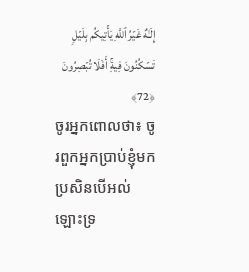إِلَـٰهٌ غَیۡرُ ٱللَّهِ یَأۡتِیكُم بِلَیۡلࣲ تَسۡكُنُونَ فِیهِۚ أَفَلَا تُبۡصِرُونَ ﴿72﴾
ចូរអ្នកពោលថា៖ ចូរពួកអ្នកប្រាប់ខ្ញុំមក ប្រសិនបើអល់ឡោះទ្រ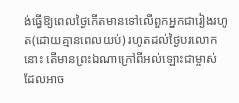ង់ធ្វើឱ្យពេលថ្ងៃកើតមានទៅលើពួកអ្នកជារៀងរហូត(ដោយគ្មានពេលយប់) រហូតដល់ថ្ងៃបរលោកនោះ តើមានព្រះឯណាក្រៅពីអល់ឡោះជាម្ចាស់ដែលអាច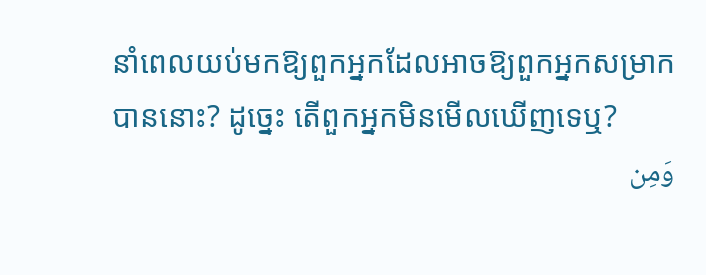នាំពេលយប់មកឱ្យពួកអ្នកដែលអាចឱ្យពួកអ្នកសម្រាកបាននោះ? ដូច្នេះ តើពួកអ្នកមិនមើលឃើញទេឬ?
وَمِن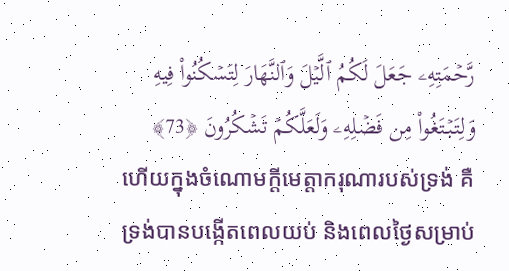رَّحۡمَتِهِۦ جَعَلَ لَكُمُ ٱلَّیۡلَ وَٱلنَّهَارَ لِتَسۡكُنُوا۟ فِیهِ وَلِتَبۡتَغُوا۟ مِن فَضۡلِهِۦ وَلَعَلَّكُمۡ تَشۡكُرُونَ ﴿73﴾
ហើយក្នុងចំណោមក្តីមេត្តាករុណារបស់ទ្រង់ គឺទ្រង់បានបង្កើតពេលយប់ និងពេលថ្ងៃសម្រាប់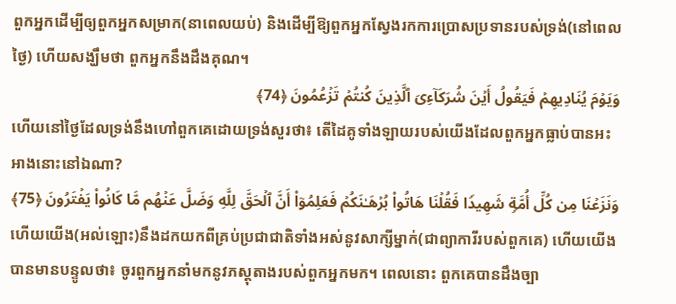ពួកអ្នកដើម្បីឲ្យពួកអ្នកសម្រាក(នាពេលយប់) និងដើម្បីឱ្យពួកអ្នកស្វែងរកការប្រោសប្រទានរបស់ទ្រង់(នៅពេលថ្ងៃ) ហើយសង្ឃឹមថា ពួកអ្នកនឹងដឹងគុណ។
وَیَوۡمَ یُنَادِیهِمۡ فَیَقُولُ أَیۡنَ شُرَكَاۤءِیَ ٱلَّذِینَ كُنتُمۡ تَزۡعُمُونَ ﴿74﴾
ហើយនៅថ្ងៃដែលទ្រង់នឹងហៅពួកគេដោយទ្រង់សួរថា៖ តើដៃគូទាំងឡាយរបស់យើងដែលពួកអ្នកធ្លាប់បានអះអាងនោះនៅឯណា?
وَنَزَعۡنَا مِن كُلِّ أُمَّةࣲ شَهِیدࣰا فَقُلۡنَا هَاتُوا۟ بُرۡهَـٰنَكُمۡ فَعَلِمُوۤا۟ أَنَّ ٱلۡحَقَّ لِلَّهِ وَضَلَّ عَنۡهُم مَّا كَانُوا۟ یَفۡتَرُونَ ﴿75﴾
ហើយយើង(អល់ឡោះ)នឹងដកយកពីគ្រប់ប្រជាជាតិទាំងអស់នូវសាក្សីម្នាក់(ជាព្យាការីរបស់ពួកគេ) ហើយយើងបានមានបន្ទូលថា៖ ចូរពួកអ្នកនាំមកនូវភស្តុតាងរបស់ពួកអ្នកមក។ ពេលនោះ ពួកគេបានដឹងច្បា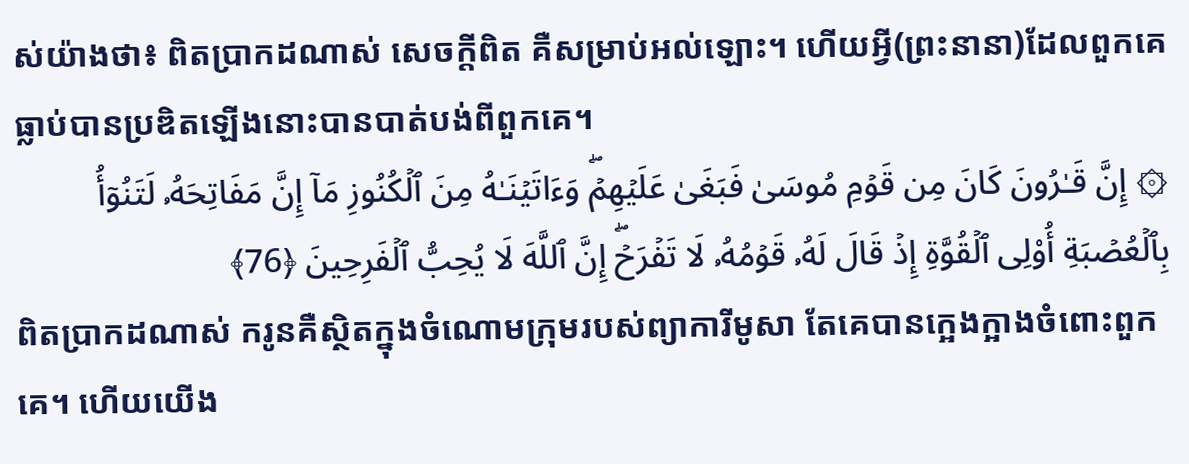ស់យ៉ាងថា៖ ពិតប្រាកដណាស់ សេចក្តីពិត គឺសម្រាប់អល់ឡោះ។ ហើយអ្វី(ព្រះនានា)ដែលពួកគេធ្លាប់បានប្រឌិតឡើងនោះបានបាត់បង់ពីពួកគេ។
۞ إِنَّ قَـٰرُونَ كَانَ مِن قَوۡمِ مُوسَىٰ فَبَغَىٰ عَلَیۡهِمۡۖ وَءَاتَیۡنَـٰهُ مِنَ ٱلۡكُنُوزِ مَاۤ إِنَّ مَفَاتِحَهُۥ لَتَنُوۤأُ بِٱلۡعُصۡبَةِ أُو۟لِی ٱلۡقُوَّةِ إِذۡ قَالَ لَهُۥ قَوۡمُهُۥ لَا تَفۡرَحۡۖ إِنَّ ٱللَّهَ لَا یُحِبُّ ٱلۡفَرِحِینَ ﴿76﴾
ពិតប្រាកដណាស់ ករូនគឺស្ថិតក្នុងចំណោមក្រុមរបស់ព្យាការីមូសា តែគេបានក្អេងក្អាងចំពោះពួកគេ។ ហើយយើង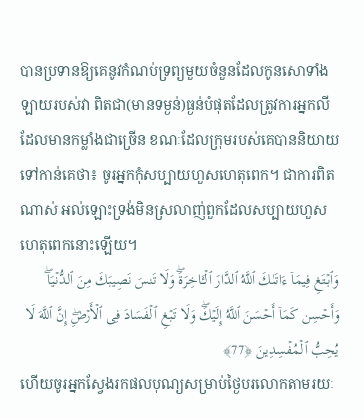បានប្រទានឱ្យគេនូវកំណប់ទ្រព្យមួយចំនួនដែលកូនសោទាំងឡាយរបស់វា ពិតជា(មានទម្ងន់)ធ្ងន់បំផុតដែលត្រូវការអ្នកលីដែលមានកម្លាំងជាច្រើន ខណៈដែលក្រុមរបស់គេបាននិយាយទៅកាន់គេថា៖ ចូរអ្នកកុំសប្បាយហួសហេតុពេក។ ជាការពិតណាស់ អល់ឡោះទ្រង់មិនស្រលាញ់ពួកដែលសប្បាយហួសហេតុពេកនោះឡើយ។
وَٱبۡتَغِ فِیمَاۤ ءَاتَىٰكَ ٱللَّهُ ٱلدَّارَ ٱلۡـَٔاخِرَةَۖ وَلَا تَنسَ نَصِیبَكَ مِنَ ٱلدُّنۡیَاۖ وَأَحۡسِن كَمَاۤ أَحۡسَنَ ٱللَّهُ إِلَیۡكَۖ وَلَا تَبۡغِ ٱلۡفَسَادَ فِی ٱلۡأَرۡضِۖ إِنَّ ٱللَّهَ لَا یُحِبُّ ٱلۡمُفۡسِدِینَ ﴿77﴾
ហើយចូរអ្នកស្វែងរកផលបុណ្យសម្រាប់ថ្ងៃបរលោកតាមរយៈ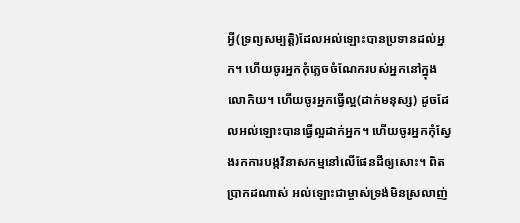អ្វី(ទ្រព្យសម្បត្តិ)ដែលអល់ឡោះបានប្រទានដល់អ្នក។ ហើយចូរអ្នកកុំភ្លេចចំណែករបស់អ្នកនៅក្នុងលោកិយ។ ហើយចូរអ្នកធ្វើល្អ(ដាក់មនុស្ស) ដូចដែលអល់ឡោះបានធ្វើល្អដាក់អ្នក។ ហើយចូរអ្នកកុំស្វែងរកការបង្កវិនាសកម្មនៅលើផែនដីឲ្យសោះ។ ពិតប្រាកដណាស់ អល់ឡោះជាម្ចាស់ទ្រង់មិនស្រលាញ់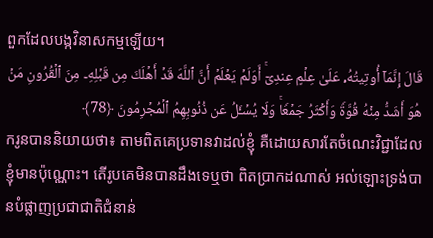ពួកដែលបង្កវិនាសកម្មឡើយ។
قَالَ إِنَّمَاۤ أُوتِیتُهُۥ عَلَىٰ عِلۡمٍ عِندِیۤۚ أَوَلَمۡ یَعۡلَمۡ أَنَّ ٱللَّهَ قَدۡ أَهۡلَكَ مِن قَبۡلِهِۦ مِنَ ٱلۡقُرُونِ مَنۡ هُوَ أَشَدُّ مِنۡهُ قُوَّةࣰ وَأَكۡثَرُ جَمۡعࣰاۚ وَلَا یُسۡـَٔلُ عَن ذُنُوبِهِمُ ٱلۡمُجۡرِمُونَ ﴿78﴾
ករូនបាននិយាយថា៖ តាមពិតគេប្រទានវាដល់ខ្ញុំ គឺដោយសារតែចំណេះវិជ្ជាដែលខ្ញុំមានប៉ុណ្ណោះ។ តើរូបគេមិនបានដឹងទេឬថា ពិតប្រាកដណាស់ អល់ឡោះទ្រង់បានបំផ្លាញប្រជាជាតិជំនាន់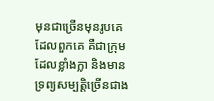មុនជាច្រើនមុនរូបគេដែលពួកគេ គឺជាក្រុមដែលខ្លាំងក្លា និងមានទ្រព្យសម្បត្តិច្រើនជាង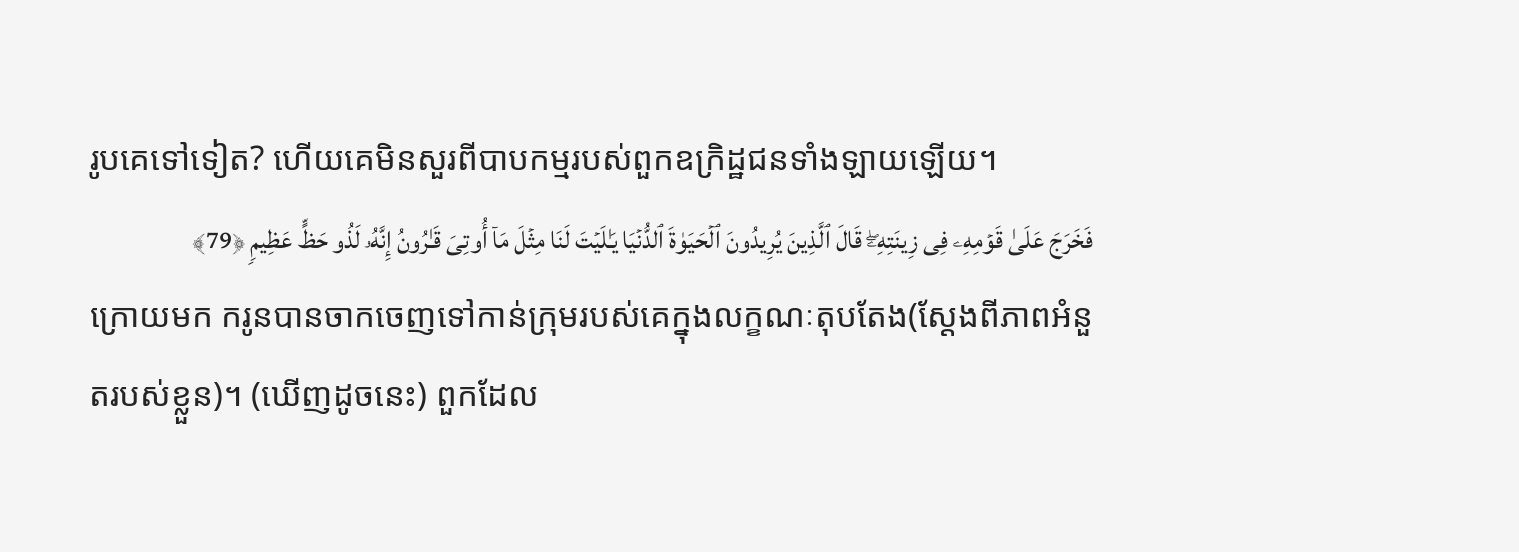រូបគេទៅទៀត? ហើយគេមិនសួរពីបាបកម្មរបស់ពួកឧក្រិដ្ឋជនទាំងឡាយឡើយ។
فَخَرَجَ عَلَىٰ قَوۡمِهِۦ فِی زِینَتِهِۦۖ قَالَ ٱلَّذِینَ یُرِیدُونَ ٱلۡحَیَوٰةَ ٱلدُّنۡیَا یَـٰلَیۡتَ لَنَا مِثۡلَ مَاۤ أُوتِیَ قَـٰرُونُ إِنَّهُۥ لَذُو حَظٍّ عَظِیمࣲ ﴿79﴾
ក្រោយមក ករូនបានចាកចេញទៅកាន់ក្រុមរបស់គេក្នុងលក្ខណៈតុបតែង(ស្តែងពីភាពអំនួតរបស់ខ្លួន)។ (ឃើញដូចនេះ) ពួកដែល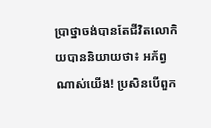ប្រាថ្នាចង់បានតែជីវិតលោកិយបាននិយាយថា៖ អភ័ព្វណាស់យើង! ប្រសិនបើពួក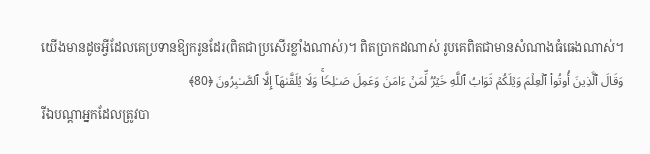យើងមានដូចអ្វីដែលគេប្រទានឱ្យករូនដែរ(ពិតជាប្រសើរខ្លាំងណាស់)។ ពិតប្រាកដណាស់ រូបគេពិតជាមានសំណាងធំធេងណាស់។
وَقَالَ ٱلَّذِینَ أُوتُوا۟ ٱلۡعِلۡمَ وَیۡلَكُمۡ ثَوَابُ ٱللَّهِ خَیۡرࣱ لِّمَنۡ ءَامَنَ وَعَمِلَ صَـٰلِحࣰاۚ وَلَا یُلَقَّىٰهَاۤ إِلَّا ٱلصَّـٰبِرُونَ ﴿80﴾
រីឯបណ្តាអ្នកដែលត្រូវបា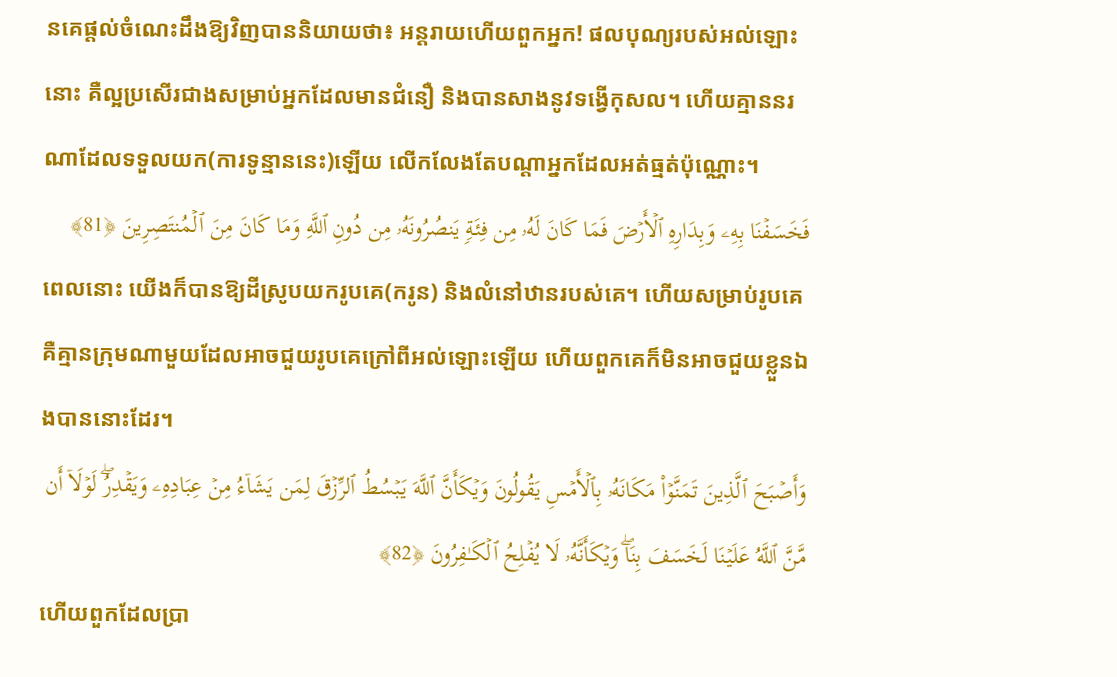នគេផ្តល់ចំណេះដឹងឱ្យវិញបាននិយាយថា៖ អន្តរាយហើយពួកអ្នក! ផលបុណ្យរបស់អល់ឡោះនោះ គឺល្អប្រសើរជាងសម្រាប់អ្នកដែលមានជំនឿ និងបានសាងនូវទង្វើកុសល។ ហើយគ្មាននរណាដែលទទួលយក(ការទូន្មាននេះ)ឡើយ លើកលែងតែបណ្តាអ្នកដែលអត់ធ្មត់ប៉ុណ្ណោះ។
فَخَسَفۡنَا بِهِۦ وَبِدَارِهِ ٱلۡأَرۡضَ فَمَا كَانَ لَهُۥ مِن فِئَةࣲ یَنصُرُونَهُۥ مِن دُونِ ٱللَّهِ وَمَا كَانَ مِنَ ٱلۡمُنتَصِرِینَ ﴿81﴾
ពេលនោះ យើងក៏បានឱ្យដីស្រូបយករូបគេ(ករូន) និងលំនៅឋានរបស់គេ។ ហើយសម្រាប់រូបគេ គឺគ្មានក្រុមណាមួយដែលអាចជួយរូបគេក្រៅពីអល់ឡោះឡើយ ហើយពួកគេក៏មិនអាចជួយខ្លួនឯងបាននោះដែរ។
وَأَصۡبَحَ ٱلَّذِینَ تَمَنَّوۡا۟ مَكَانَهُۥ بِٱلۡأَمۡسِ یَقُولُونَ وَیۡكَأَنَّ ٱللَّهَ یَبۡسُطُ ٱلرِّزۡقَ لِمَن یَشَاۤءُ مِنۡ عِبَادِهِۦ وَیَقۡدِرُۖ لَوۡلَاۤ أَن مَّنَّ ٱللَّهُ عَلَیۡنَا لَخَسَفَ بِنَاۖ وَیۡكَأَنَّهُۥ لَا یُفۡلِحُ ٱلۡكَـٰفِرُونَ ﴿82﴾
ហើយពួកដែលប្រា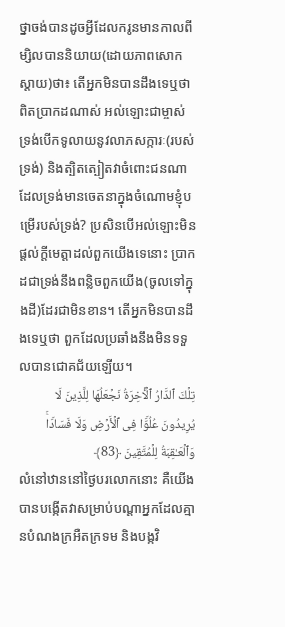ថ្នាចង់បានដូចអ្វីដែលករូនមានកាលពីម្សិលបាននិយាយ(ដោយភាពសោកស្តាយ)ថា៖ តើអ្នកមិនបានដឹងទេឬថា ពិតប្រាកដណាស់ អល់ឡោះជាម្ចាស់ទ្រង់បើកទូលាយនូវលាភសក្ការៈ(របស់ទ្រង់) និងត្បិតត្បៀតវាចំពោះជនណាដែលទ្រង់មានចេតនាក្នុងចំណោមខ្ញុំបម្រើរបស់ទ្រង់? ប្រសិនបើអល់ឡោះមិនផ្តល់ក្តីមេត្តាដល់ពួកយើងទេនោះ ប្រាកដជាទ្រង់នឹងពន្លិចពួកយើង(ចូលទៅក្នុងដី)ដែរជាមិនខាន។ តើអ្នកមិនបានដឹងទេឬថា ពួកដែលប្រឆាំងនឹងមិនទទួលបានជោគជ័យឡើយ។
تِلۡكَ ٱلدَّارُ ٱلۡـَٔاخِرَةُ نَجۡعَلُهَا لِلَّذِینَ لَا یُرِیدُونَ عُلُوࣰّا فِی ٱلۡأَرۡضِ وَلَا فَسَادࣰاۚ وَٱلۡعَـٰقِبَةُ لِلۡمُتَّقِینَ ﴿83﴾
លំនៅឋាននៅថ្ងៃបរលោកនោះ គឺយើងបានបង្កើតវាសម្រាប់បណ្តាអ្នកដែលគ្មានបំណងក្រអឺតក្រទម និងបង្កវិ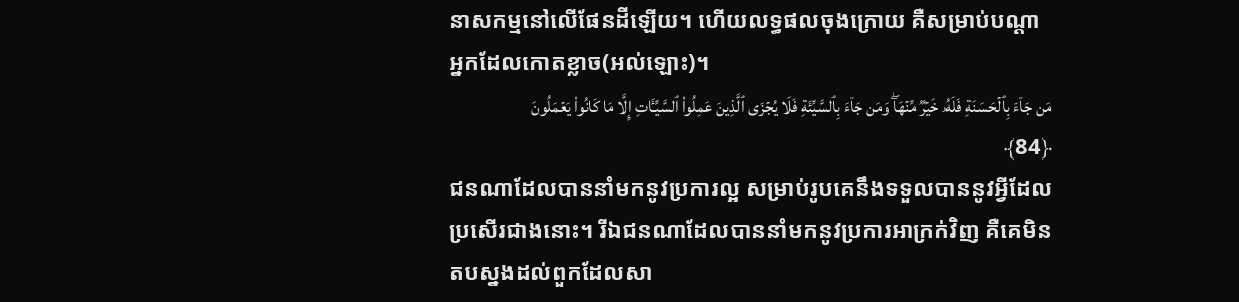នាសកម្មនៅលើផែនដីឡើយ។ ហើយលទ្ធផលចុងក្រោយ គឺសម្រាប់បណ្តាអ្នកដែលកោតខ្លាច(អល់ឡោះ)។
مَن جَاۤءَ بِٱلۡحَسَنَةِ فَلَهُۥ خَیۡرࣱ مِّنۡهَاۖ وَمَن جَاۤءَ بِٱلسَّیِّئَةِ فَلَا یُجۡزَى ٱلَّذِینَ عَمِلُوا۟ ٱلسَّیِّـَٔاتِ إِلَّا مَا كَانُوا۟ یَعۡمَلُونَ ﴿84﴾
ជនណាដែលបាននាំមកនូវប្រការល្អ សម្រាប់រូបគេនឹងទទួលបាននូវអ្វីដែលប្រសើរជាងនោះ។ រីឯជនណាដែលបាននាំមកនូវប្រការអាក្រក់វិញ គឺគេមិនតបស្នងដល់ពួកដែលសា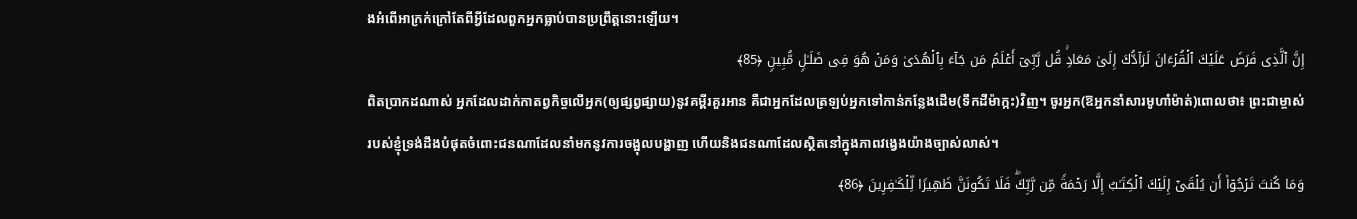ងអំពើអាក្រក់ក្រៅតែពីអ្វីដែលពួកអ្នកធ្លាប់បានប្រព្រឹត្តនោះឡើយ។
إِنَّ ٱلَّذِی فَرَضَ عَلَیۡكَ ٱلۡقُرۡءَانَ لَرَاۤدُّكَ إِلَىٰ مَعَادࣲۚ قُل رَّبِّیۤ أَعۡلَمُ مَن جَاۤءَ بِٱلۡهُدَىٰ وَمَنۡ هُوَ فِی ضَلَـٰلࣲ مُّبِینࣲ ﴿85﴾
ពិតប្រាកដណាស់ អ្នកដែលដាក់កាតព្វកិច្ចលើអ្នក(ឲ្យផ្សព្វផ្សាយ)នូវគម្ពីរគួរអាន គឺជាអ្នកដែលត្រឡប់អ្នកទៅកាន់កន្លែងដើម(ទឹកដីម៉ាក្កះ)វិញ។ ចូរអ្នក(ឱអ្នកនាំសារមូហាំម៉ាត់)ពោលថា៖ ព្រះជាម្ចាស់របស់ខ្ញុំទ្រង់ដឹងបំផុតចំពោះជនណាដែលនាំមកនូវការចង្អុលបង្ហាញ ហើយនិងជនណាដែលស្ថិតនៅក្នុងភាពវង្វេងយ៉ាងច្បាស់លាស់។
وَمَا كُنتَ تَرۡجُوۤا۟ أَن یُلۡقَىٰۤ إِلَیۡكَ ٱلۡكِتَـٰبُ إِلَّا رَحۡمَةࣰ مِّن رَّبِّكَۖ فَلَا تَكُونَنَّ ظَهِیرࣰا لِّلۡكَـٰفِرِینَ ﴿86﴾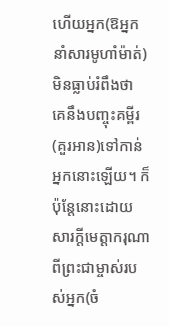ហើយអ្នក(ឱអ្នកនាំសារមូហាំម៉ាត់)មិនធ្លាប់រំពឹងថា គេនឹងបញ្ចុះគម្ពីរ(គួរអាន)ទៅកាន់អ្នកនោះឡើយ។ ក៏ប៉ុន្តែនោះដោយសារក្តីមេត្តាករុណាពីព្រះជាម្ចាស់របស់អ្នក(ចំ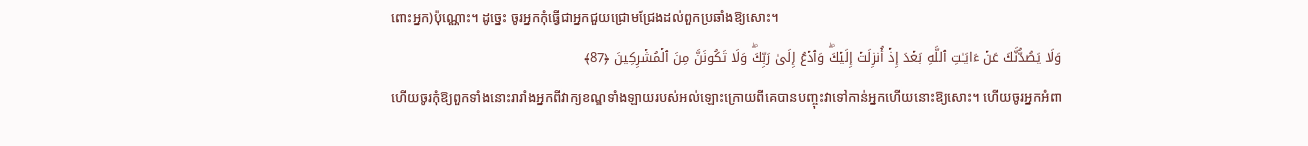ពោះអ្នក)ប៉ុណ្ណោះ។ ដូច្នេះ ចូរអ្នកកុំធ្វើជាអ្នកជួយជ្រោមជ្រែងដល់ពួកប្រឆាំងឱ្យសោះ។
وَلَا یَصُدُّنَّكَ عَنۡ ءَایَـٰتِ ٱللَّهِ بَعۡدَ إِذۡ أُنزِلَتۡ إِلَیۡكَۖ وَٱدۡعُ إِلَىٰ رَبِّكَۖ وَلَا تَكُونَنَّ مِنَ ٱلۡمُشۡرِكِینَ ﴿87﴾
ហើយចូរកុំឱ្យពួកទាំងនោះរារាំងអ្នកពីវាក្យខណ្ឌទាំងឡាយរបស់អល់ឡោះក្រោយពីគេបានបញ្ចុះវាទៅកាន់អ្នកហើយនោះឱ្យសោះ។ ហើយចូរអ្នកអំពា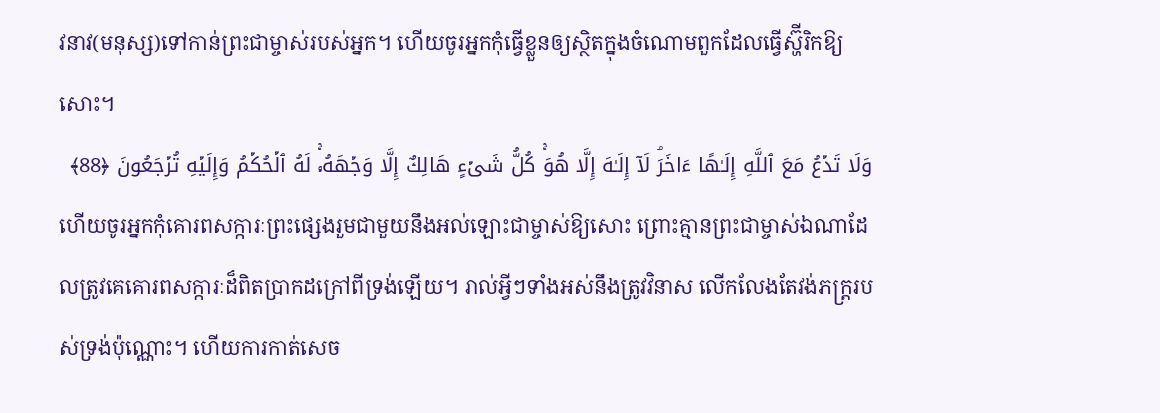វនាវ(មនុស្ស)ទៅកាន់ព្រះជាម្ចាស់របស់អ្នក។ ហើយចូរអ្នកកុំធ្វើខ្លួនឲ្យស្ថិតក្នុងចំណោមពួកដែលធ្វើស្ហ៊ីរិកឱ្យសោះ។
وَلَا تَدۡعُ مَعَ ٱللَّهِ إِلَـٰهًا ءَاخَرَۘ لَاۤ إِلَـٰهَ إِلَّا هُوَۚ كُلُّ شَیۡءٍ هَالِكٌ إِلَّا وَجۡهَهُۥۚ لَهُ ٱلۡحُكۡمُ وَإِلَیۡهِ تُرۡجَعُونَ ﴿88﴾
ហើយចូរអ្នកកុំគោរពសក្ការៈព្រះផ្សេងរួមជាមួយនឹងអល់ឡោះជាម្ចាស់ឱ្យសោះ ព្រោះគ្មានព្រះជាម្ចាស់ឯណាដែលត្រូវគេគោរពសក្ការៈដ៏ពិតប្រាកដក្រៅពីទ្រង់ឡើយ។ រាល់អ្វីៗទាំងអស់នឹងត្រូវវិនាស លើកលែងតែវង់ភក្ត្ររបស់ទ្រង់ប៉ុណ្ណោះ។ ហើយការកាត់សេច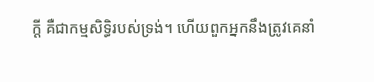ក្តី គឺជាកម្មសិទ្ធិរបស់ទ្រង់។ ហើយពួកអ្នកនឹងត្រូវគេនាំ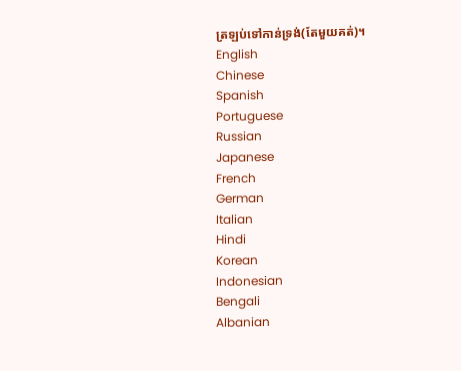ត្រឡប់ទៅកាន់ទ្រង់(តែមួយគត់)។
English
Chinese
Spanish
Portuguese
Russian
Japanese
French
German
Italian
Hindi
Korean
Indonesian
Bengali
Albanian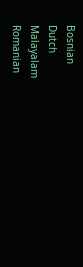Bosnian
Dutch
Malayalam
Romanian